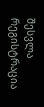შესვლა
რეგისტრაცია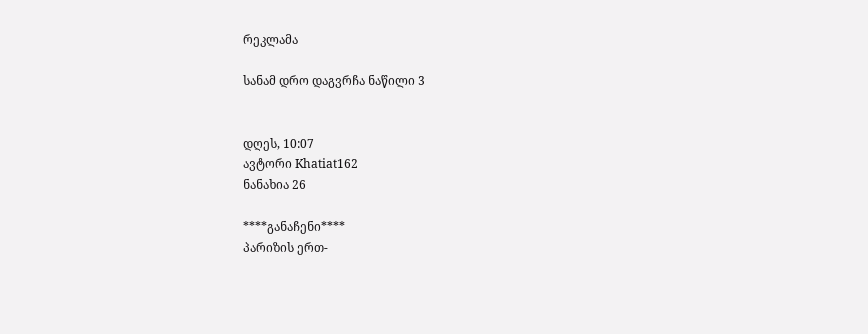რეკლამა

სანამ დრო დაგვრჩა ნაწილი 3


დღეს, 10:07
ავტორი Khatiat162
ნანახია 26

****განაჩენი****
პარიზის ერთ-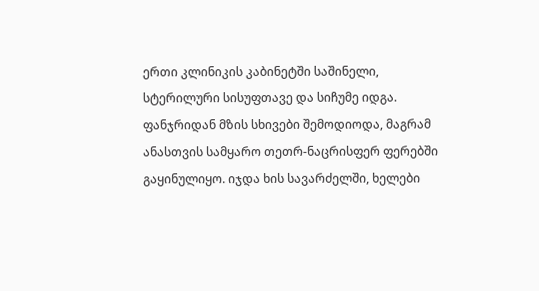ერთი კლინიკის კაბინეტში საშინელი, სტერილური სისუფთავე და სიჩუმე იდგა. ფანჯრიდან მზის სხივები შემოდიოდა, მაგრამ ანასთვის სამყარო თეთრ-ნაცრისფერ ფერებში გაყინულიყო. იჯდა ხის სავარძელში, ხელები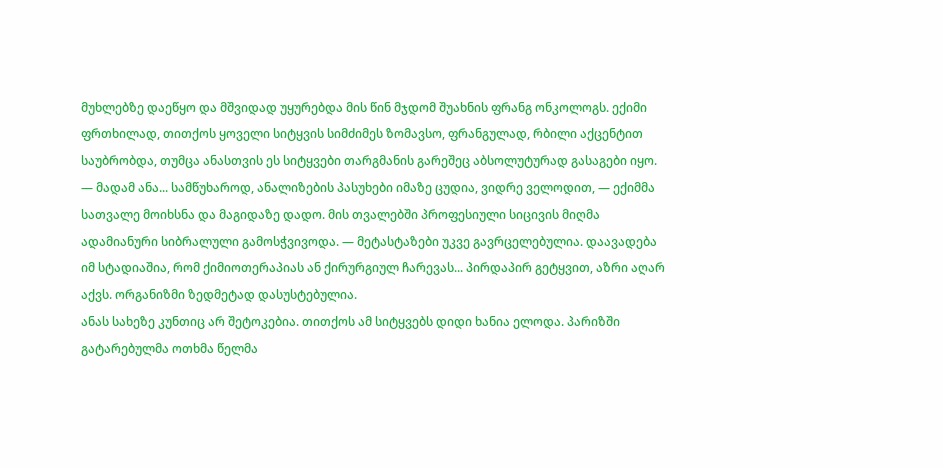მუხლებზე დაეწყო და მშვიდად უყურებდა მის წინ მჯდომ შუახნის ფრანგ ონკოლოგს. ექიმი ფრთხილად, თითქოს ყოველი სიტყვის სიმძიმეს ზომავსო, ფრანგულად, რბილი აქცენტით საუბრობდა, თუმცა ანასთვის ეს სიტყვები თარგმანის გარეშეც აბსოლუტურად გასაგები იყო.
— მადამ ანა... სამწუხაროდ, ანალიზების პასუხები იმაზე ცუდია, ვიდრე ველოდით, — ექიმმა სათვალე მოიხსნა და მაგიდაზე დადო. მის თვალებში პროფესიული სიცივის მიღმა ადამიანური სიბრალული გამოსჭვივოდა. — მეტასტაზები უკვე გავრცელებულია. დაავადება იმ სტადიაშია, რომ ქიმიოთერაპიას ან ქირურგიულ ჩარევას... პირდაპირ გეტყვით, აზრი აღარ აქვს. ორგანიზმი ზედმეტად დასუსტებულია.
ანას სახეზე კუნთიც არ შეტოკებია. თითქოს ამ სიტყვებს დიდი ხანია ელოდა. პარიზში გატარებულმა ოთხმა წელმა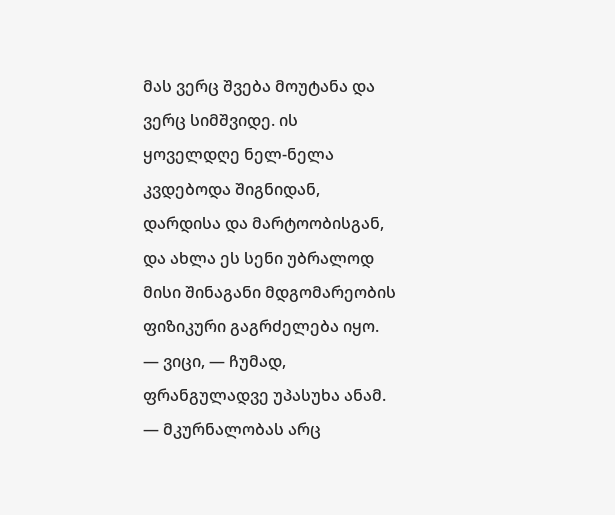მას ვერც შვება მოუტანა და ვერც სიმშვიდე. ის ყოველდღე ნელ-ნელა კვდებოდა შიგნიდან, დარდისა და მარტოობისგან, და ახლა ეს სენი უბრალოდ მისი შინაგანი მდგომარეობის ფიზიკური გაგრძელება იყო.
— ვიცი, — ჩუმად, ფრანგულადვე უპასუხა ანამ. — მკურნალობას არც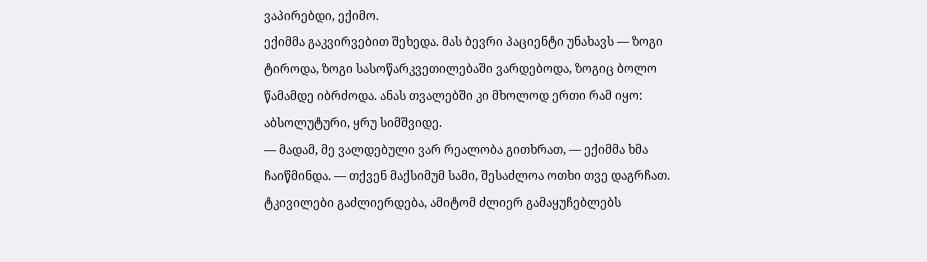ვაპირებდი, ექიმო.
ექიმმა გაკვირვებით შეხედა. მას ბევრი პაციენტი უნახავს — ზოგი ტიროდა, ზოგი სასოწარკვეთილებაში ვარდებოდა, ზოგიც ბოლო წამამდე იბრძოდა. ანას თვალებში კი მხოლოდ ერთი რამ იყო: აბსოლუტური, ყრუ სიმშვიდე.
— მადამ, მე ვალდებული ვარ რეალობა გითხრათ, — ექიმმა ხმა ჩაიწმინდა. — თქვენ მაქსიმუმ სამი, შესაძლოა ოთხი თვე დაგრჩათ. ტკივილები გაძლიერდება, ამიტომ ძლიერ გამაყუჩებლებს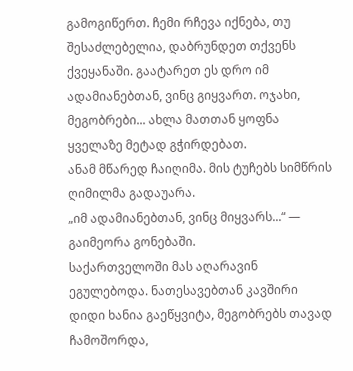გამოგიწერთ. ჩემი რჩევა იქნება, თუ შესაძლებელია, დაბრუნდეთ თქვენს ქვეყანაში. გაატარეთ ეს დრო იმ ადამიანებთან, ვინც გიყვართ. ოჯახი, მეგობრები... ახლა მათთან ყოფნა ყველაზე მეტად გჭირდებათ.
ანამ მწარედ ჩაიღიმა. მის ტუჩებს სიმწრის ღიმილმა გადაუარა.
„იმ ადამიანებთან, ვინც მიყვარს...“ — გაიმეორა გონებაში.
საქართველოში მას აღარავინ ეგულებოდა. ნათესავებთან კავშირი დიდი ხანია გაეწყვიტა, მეგობრებს თავად ჩამოშორდა,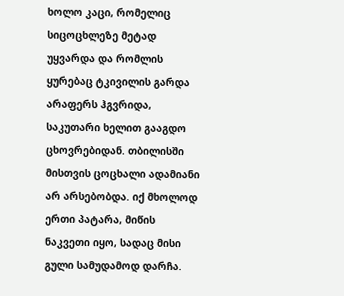ხოლო კაცი, რომელიც სიცოცხლეზე მეტად უყვარდა და რომლის ყურებაც ტკივილის გარდა არაფერს ჰგვრიდა, საკუთარი ხელით გააგდო ცხოვრებიდან. თბილისში მისთვის ცოცხალი ადამიანი არ არსებობდა. იქ მხოლოდ ერთი პატარა, მიწის ნაკვეთი იყო, სადაც მისი გული სამუდამოდ დარჩა.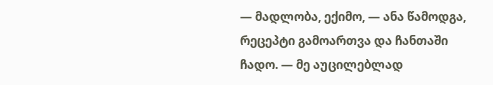— მადლობა, ექიმო, — ანა წამოდგა, რეცეპტი გამოართვა და ჩანთაში ჩადო. — მე აუცილებლად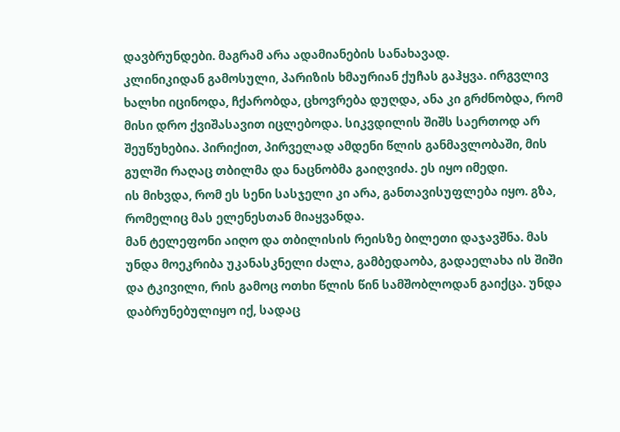დავბრუნდები. მაგრამ არა ადამიანების სანახავად.
კლინიკიდან გამოსული, პარიზის ხმაურიან ქუჩას გაჰყვა. ირგვლივ ხალხი იცინოდა, ჩქარობდა, ცხოვრება დუღდა, ანა კი გრძნობდა, რომ მისი დრო ქვიშასავით იცლებოდა. სიკვდილის შიშს საერთოდ არ შეუწუხებია. პირიქით, პირველად ამდენი წლის განმავლობაში, მის გულში რაღაც თბილმა და ნაცნობმა გაიღვიძა. ეს იყო იმედი.
ის მიხვდა, რომ ეს სენი სასჯელი კი არა, განთავისუფლება იყო. გზა, რომელიც მას ელენესთან მიაყვანდა.
მან ტელეფონი აიღო და თბილისის რეისზე ბილეთი დაჯავშნა. მას უნდა მოეკრიბა უკანასკნელი ძალა, გამბედაობა, გადაელახა ის შიში და ტკივილი, რის გამოც ოთხი წლის წინ სამშობლოდან გაიქცა. უნდა დაბრუნებულიყო იქ, სადაც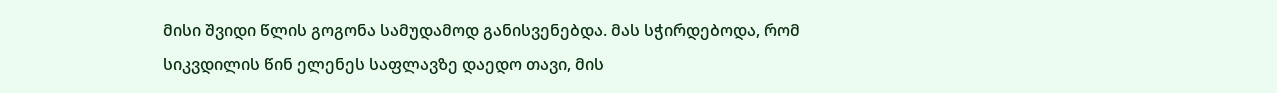მისი შვიდი წლის გოგონა სამუდამოდ განისვენებდა. მას სჭირდებოდა, რომ სიკვდილის წინ ელენეს საფლავზე დაედო თავი, მის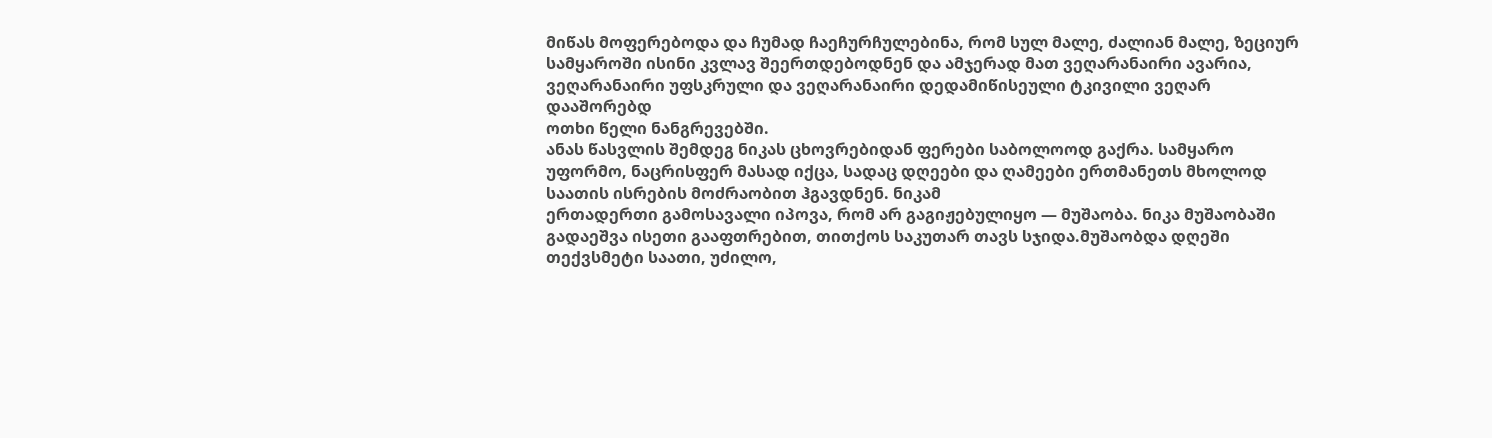მიწას მოფერებოდა და ჩუმად ჩაეჩურჩულებინა, რომ სულ მალე, ძალიან მალე, ზეციურ სამყაროში ისინი კვლავ შეერთდებოდნენ და ამჯერად მათ ვეღარანაირი ავარია, ვეღარანაირი უფსკრული და ვეღარანაირი დედამიწისეული ტკივილი ვეღარ დააშორებდ
ოთხი წელი ნანგრევებში.
ანას წასვლის შემდეგ ნიკას ცხოვრებიდან ფერები საბოლოოდ გაქრა. სამყარო უფორმო, ნაცრისფერ მასად იქცა, სადაც დღეები და ღამეები ერთმანეთს მხოლოდ საათის ისრების მოძრაობით ჰგავდნენ. ნიკამ
ერთადერთი გამოსავალი იპოვა, რომ არ გაგიჟებულიყო — მუშაობა. ნიკა მუშაობაში გადაეშვა ისეთი გააფთრებით, თითქოს საკუთარ თავს სჯიდა.მუშაობდა დღეში თექვსმეტი საათი, უძილო,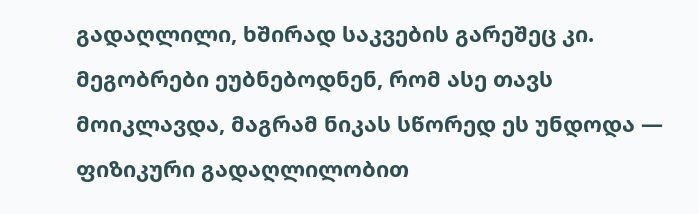გადაღლილი, ხშირად საკვების გარეშეც კი. მეგობრები ეუბნებოდნენ, რომ ასე თავს მოიკლავდა, მაგრამ ნიკას სწორედ ეს უნდოდა — ფიზიკური გადაღლილობით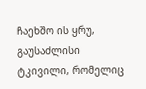ჩაეხშო ის ყრუ, გაუსაძლისი ტკივილი, რომელიც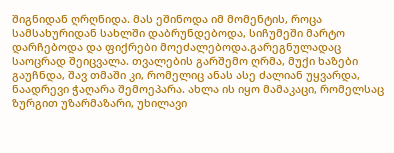შიგნიდან ღრღნიდა. მას ეშინოდა იმ მომენტის, როცა სამსახურიდან სახლში დაბრუნდებოდა, სიჩუმეში მარტო დარჩებოდა და ფიქრები მოეძალებოდა.გარეგნულადაც საოცრად შეიცვალა. თვალების გარშემო ღრმა, მუქი ხაზები გაუჩნდა, შავ თმაში კი, რომელიც ანას ასე ძალიან უყვარდა, ნაადრევი ჭაღარა შემოეპარა. ახლა ის იყო მამაკაცი, რომელსაც ზურგით უზარმაზარი, უხილავი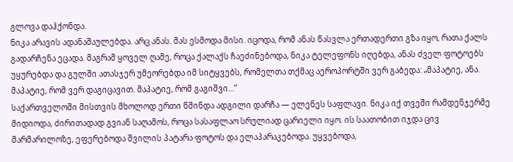გლოვა დაჰქონდა.
ნიკა არავის ადანაშაულებდა. არც ანას. მას ესმოდა მისი. იცოდა, რომ ანას წასვლა ერთადერთი გზა იყო, რათა ქალს გადარჩენა ეცადა. მაგრამ ყოველ ღამე, როცა ქალაქს ჩაეძინებოდა, ნიკა ტელეფონს იღებდა, ანას ძველ ფოტოებს უყურებდა და გულში ათასჯერ უმეორებდა იმ სიტყვებს, რომელთა თქმაც აეროპორტში ვერ გაბედა: „მაპატიე, ანა. მაპატიე, რომ ვერ დაგიცავით. მაპატიე, რომ გაგიშვი...“
საქართველოში მისთვის მხოლოდ ერთი წმინდა ადგილი დარჩა — ელენეს საფლავი. ნიკა იქ თვეში რამდენჯერმე მიდიოდა, ძირითადად გვიან საღამოს, როცა სასაფლაო სრულიად ცარიელი იყო. ის საათობით იჯდა ცივ მარმარილოზე, ეფერებოდა შვილის პატარა ფოტოს და ელაპარაკებოდა. უყვებოდა,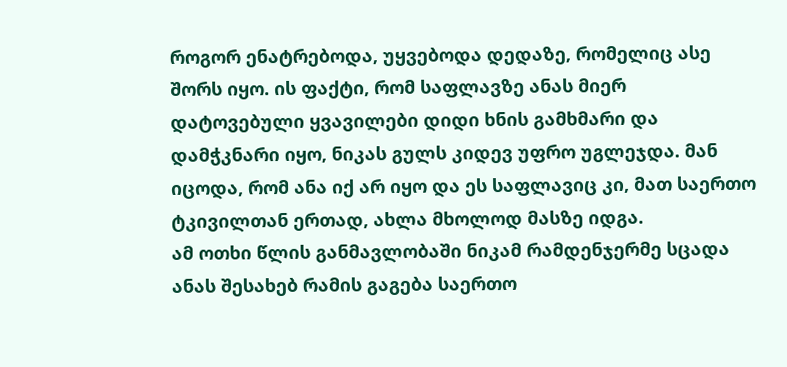როგორ ენატრებოდა, უყვებოდა დედაზე, რომელიც ასე შორს იყო. ის ფაქტი, რომ საფლავზე ანას მიერ დატოვებული ყვავილები დიდი ხნის გამხმარი და დამჭკნარი იყო, ნიკას გულს კიდევ უფრო უგლეჯდა. მან იცოდა, რომ ანა იქ არ იყო და ეს საფლავიც კი, მათ საერთო ტკივილთან ერთად, ახლა მხოლოდ მასზე იდგა.
ამ ოთხი წლის განმავლობაში ნიკამ რამდენჯერმე სცადა ანას შესახებ რამის გაგება საერთო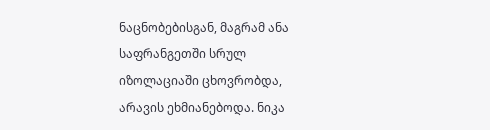ნაცნობებისგან, მაგრამ ანა საფრანგეთში სრულ იზოლაციაში ცხოვრობდა, არავის ეხმიანებოდა. ნიკა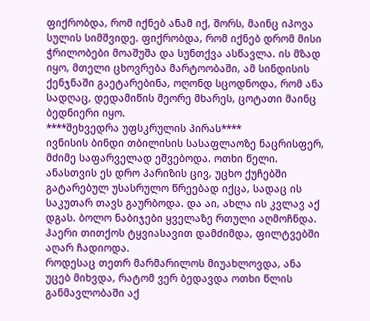ფიქრობდა, რომ იქნებ ანამ იქ, შორს, მაინც იპოვა სულის სიმშვიდე. ფიქრობდა, რომ იქნებ დრომ მისი ჭრილობები მოაშუშა და სუნთქვა ასწავლა. ის მზად იყო, მთელი ცხოვრება მარტოობაში, ამ სინდისის ქენჯნაში გაეტარებინა, ოღონდ სცოდნოდა, რომ ანა სადღაც, დედამიწის მეორე მხარეს, ცოტათი მაინც ბედნიერი იყო.
****შეხვედრა უფსკრულის პირას****
ივნისის ბინდი თბილისის სასაფლაოზე ნაცრისფერ, მძიმე საფარველად ეშვებოდა. ოთხი წელი. ანასთვის ეს დრო პარიზის ცივ, უცხო ქუჩებში გატარებულ უსასრულო წრეებად იქცა, სადაც ის საკუთარ თავს გაურბოდა. და აი, ახლა ის კვლავ აქ დგას. ბოლო ნაბიჯები ყველაზე რთული აღმოჩნდა. ჰაერი თითქოს ტყვიასავით დამძიმდა, ფილტვებში აღარ ჩადიოდა.
როდესაც თეთრ მარმარილოს მიუახლოვდა, ანა უცებ მიხვდა, რატომ ვერ ბედავდა ოთხი წლის განმავლობაში აქ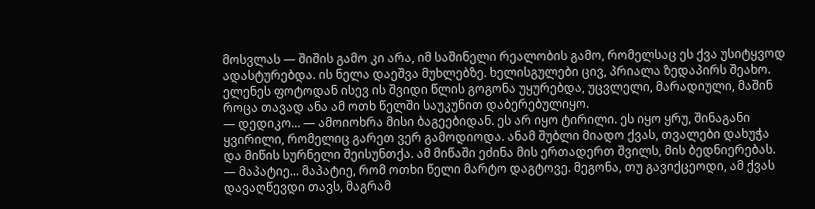მოსვლას — შიშის გამო კი არა, იმ საშინელი რეალობის გამო, რომელსაც ეს ქვა უსიტყვოდ ადასტურებდა. ის ნელა დაეშვა მუხლებზე. ხელისგულები ცივ, პრიალა ზედაპირს შეახო. ელენეს ფოტოდან ისევ ის შვიდი წლის გოგონა უყურებდა, უცვლელი, მარადიული, მაშინ როცა თავად ანა ამ ოთხ წელში საუკუნით დაბერებულიყო.
— დედიკო... — ამოიოხრა მისი ბაგეებიდან. ეს არ იყო ტირილი. ეს იყო ყრუ, შინაგანი ყვირილი, რომელიც გარეთ ვერ გამოდიოდა. ანამ შუბლი მიადო ქვას, თვალები დახუჭა და მიწის სურნელი შეისუნთქა. ამ მიწაში ეძინა მის ერთადერთ შვილს, მის ბედნიერებას. — მაპატიე... მაპატიე, რომ ოთხი წელი მარტო დაგტოვე. მეგონა, თუ გავიქცეოდი, ამ ქვას დავაღწევდი თავს, მაგრამ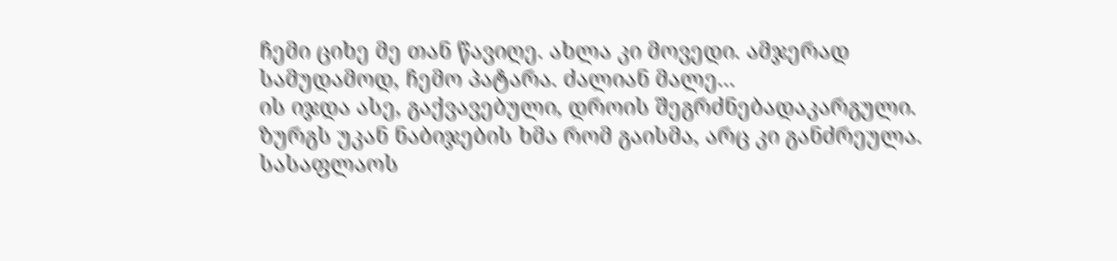ჩემი ციხე მე თან წავიღე. ახლა კი მოვედი. ამჯერად სამუდამოდ, ჩემო პატარა. ძალიან მალე...
ის იჯდა ასე, გაქვავებული, დროის შეგრძნებადაკარგული. ზურგს უკან ნაბიჯების ხმა რომ გაისმა, არც კი განძრეულა. სასაფლაოს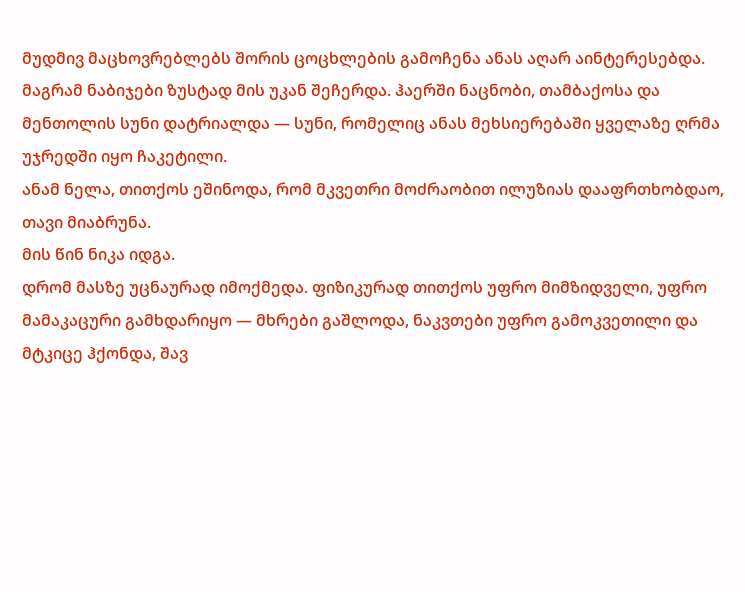მუდმივ მაცხოვრებლებს შორის ცოცხლების გამოჩენა ანას აღარ აინტერესებდა. მაგრამ ნაბიჯები ზუსტად მის უკან შეჩერდა. ჰაერში ნაცნობი, თამბაქოსა და მენთოლის სუნი დატრიალდა — სუნი, რომელიც ანას მეხსიერებაში ყველაზე ღრმა უჯრედში იყო ჩაკეტილი.
ანამ ნელა, თითქოს ეშინოდა, რომ მკვეთრი მოძრაობით ილუზიას დააფრთხობდაო, თავი მიაბრუნა.
მის წინ ნიკა იდგა.
დრომ მასზე უცნაურად იმოქმედა. ფიზიკურად თითქოს უფრო მიმზიდველი, უფრო მამაკაცური გამხდარიყო — მხრები გაშლოდა, ნაკვთები უფრო გამოკვეთილი და მტკიცე ჰქონდა, შავ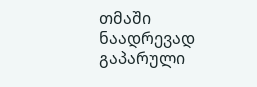თმაში ნაადრევად გაპარული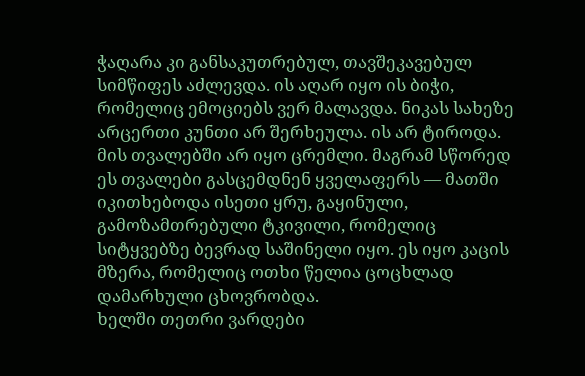ჭაღარა კი განსაკუთრებულ, თავშეკავებულ სიმწიფეს აძლევდა. ის აღარ იყო ის ბიჭი, რომელიც ემოციებს ვერ მალავდა. ნიკას სახეზე არცერთი კუნთი არ შერხეულა. ის არ ტიროდა. მის თვალებში არ იყო ცრემლი. მაგრამ სწორედ ეს თვალები გასცემდნენ ყველაფერს — მათში იკითხებოდა ისეთი ყრუ, გაყინული, გამოზამთრებული ტკივილი, რომელიც სიტყვებზე ბევრად საშინელი იყო. ეს იყო კაცის მზერა, რომელიც ოთხი წელია ცოცხლად დამარხული ცხოვრობდა.
ხელში თეთრი ვარდები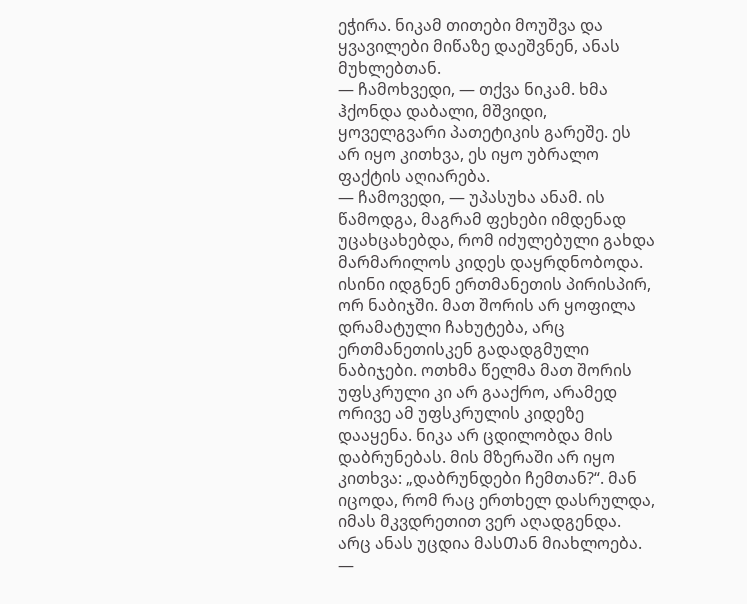ეჭირა. ნიკამ თითები მოუშვა და ყვავილები მიწაზე დაეშვნენ, ანას მუხლებთან.
— ჩამოხვედი, — თქვა ნიკამ. ხმა ჰქონდა დაბალი, მშვიდი, ყოველგვარი პათეტიკის გარეშე. ეს არ იყო კითხვა, ეს იყო უბრალო ფაქტის აღიარება.
— ჩამოვედი, — უპასუხა ანამ. ის წამოდგა, მაგრამ ფეხები იმდენად უცახცახებდა, რომ იძულებული გახდა მარმარილოს კიდეს დაყრდნობოდა.
ისინი იდგნენ ერთმანეთის პირისპირ, ორ ნაბიჯში. მათ შორის არ ყოფილა დრამატული ჩახუტება, არც ერთმანეთისკენ გადადგმული ნაბიჯები. ოთხმა წელმა მათ შორის უფსკრული კი არ გააქრო, არამედ ორივე ამ უფსკრულის კიდეზე დააყენა. ნიკა არ ცდილობდა მის დაბრუნებას. მის მზერაში არ იყო კითხვა: „დაბრუნდები ჩემთან?“. მან იცოდა, რომ რაც ერთხელ დასრულდა, იმას მკვდრეთით ვერ აღადგენდა. არც ანას უცდია მასᲗან მიახლოება.
—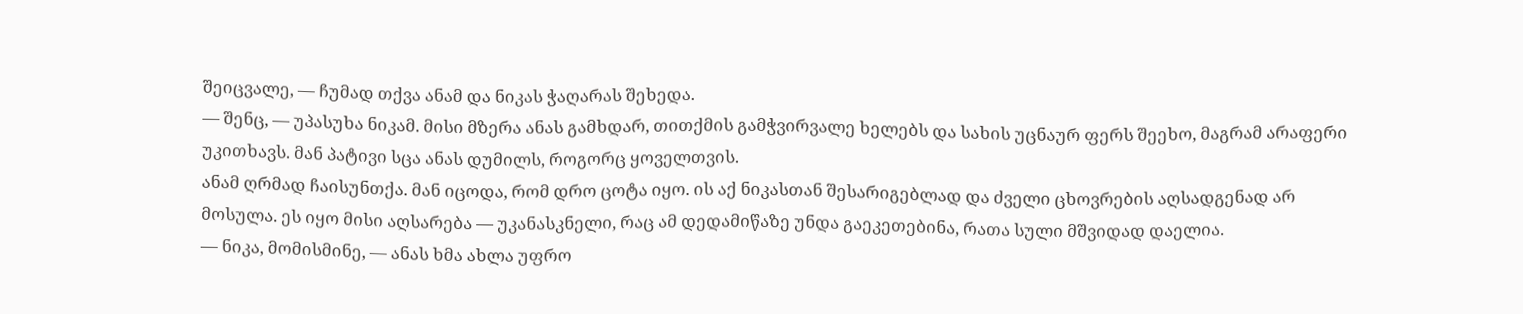შეიცვალე, — ჩუმად თქვა ანამ და ნიკას ჭაღარას შეხედა.
— შენც, — უპასუხა ნიკამ. მისი მზერა ანას გამხდარ, თითქმის გამჭვირვალე ხელებს და სახის უცნაურ ფერს შეეხო, მაგრამ არაფერი უკითხავს. მან პატივი სცა ანას დუმილს, როგორც ყოველთვის.
ანამ ღრმად ჩაისუნთქა. მან იცოდა, რომ დრო ცოტა იყო. ის აქ ნიკასთან შესარიგებლად და ძველი ცხოვრების აღსადგენად არ მოსულა. ეს იყო მისი აღსარება — უკანასკნელი, რაც ამ დედამიწაზე უნდა გაეკეთებინა, რათა სული მშვიდად დაელია.
— ნიკა, მომისმინე, — ანას ხმა ახლა უფრო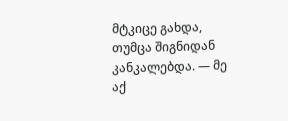მტკიცე გახდა, თუმცა შიგნიდან კანკალებდა. — მე აქ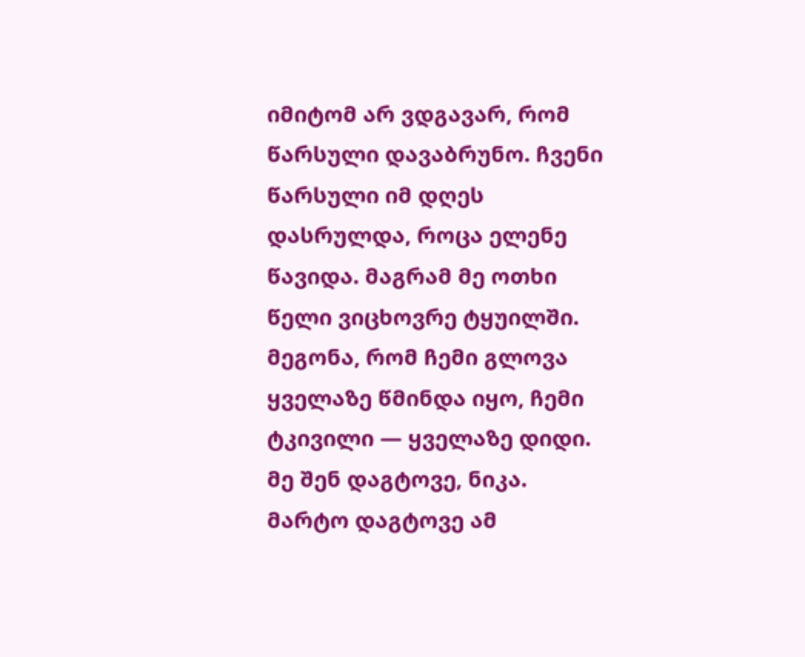იმიტომ არ ვდგავარ, რომ წარსული დავაბრუნო. ჩვენი წარსული იმ დღეს დასრულდა, როცა ელენე წავიდა. მაგრამ მე ოთხი წელი ვიცხოვრე ტყუილში. მეგონა, რომ ჩემი გლოვა ყველაზე წმინდა იყო, ჩემი ტკივილი — ყველაზე დიდი. მე შენ დაგტოვე, ნიკა. მარტო დაგტოვე ამ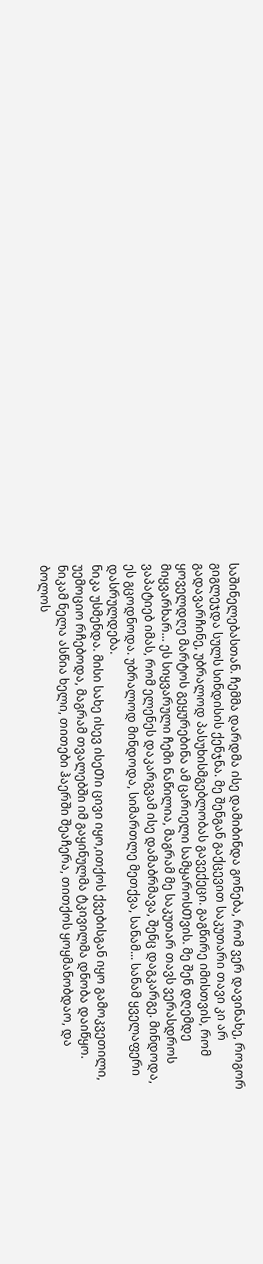საშინელებასთან. ჩემმა დარდმა ისე დამიბინდა გონება, რომ ვერ დავინახე, როგორ გიგლეჯდა სულს სინდისის ქენჯნა. მე შენგან გაქცევით საკუთარი თავი კი არ გადავარჩინე, უბრალოდ პასუხისმგებლობას გავექეცი. გაგწირე იმისთვის, რომ ყოველდღე მარტოს გეყურებინა ამ ცარიელი სამყაროსᲗვის. მე შენ დღემდე მიყვარხარ... ეს სიყვარული ჩემი ნაწილია, მაგრამ მე საკუთარ თავს ვერასდროს ვაპატიებ იმას, რომ ელენეს დაკარგვამ ისე დამაბრმავა, შენც დაგკარგე. მინდოდა, ეს გცოდნოდა. უბრალოდ მინდოდა, სიმართლე მეთქვა, სანამ... სანამ ყველაფერი დასრულდება.
ნიკა უსმენდა. მისი სახე ისევ ისეᲗი ცივი იყო,ითქოს ქვებისგან იყო გამოკვეთილი, უემოციო რჩებოდა, მაგრამ თვალებში იმ გაყინულმა ტკივილმა დნობა დაიწყო. ნიკამ ნელა ასწია ხელი, თითები ჰაერში შეაჩერა, თითქოს ყოყმანობდაო, და ბოლოს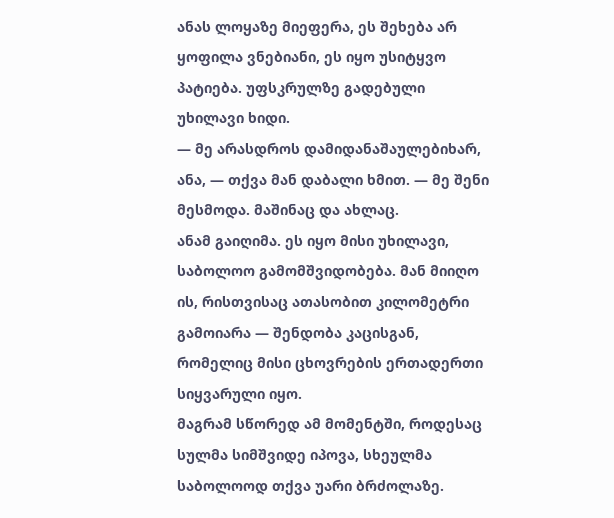ანას ლოყაზე მიეფერა, ეს შეხება არ ყოფილა ვნებიანი, ეს იყო უსიტყვო პატიება. უფსკრულზე გადებული უხილავი ხიდი.
— მე არასდროს დამიდანაშაულებიხარ, ანა, — თქვა მან დაბალი ხმით. — მე შენი მესმოდა. მაშინაც და ახლაც.
ანამ გაიღიმა. ეს იყო მისი უხილავი, საბოლოო გამომშვიდობება. მან მიიღო ის, რისთვისაც ათასობით კილომეტრი გამოიარა — შენდობა კაცისგან, რომელიც მისი ცხოვრების ერთადერთი სიყვარული იყო.
მაგრამ სწორედ ამ მომენტში, როდესაც სულმა სიმშვიდე იპოვა, სხეულმა საბოლოოდ თქვა უარი ბრძოლაზე.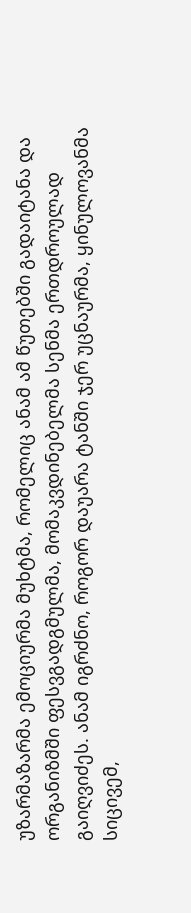უზარმაზარმა ემოციურმა მუხტმა, რომელიც ანამ ამ წუთებში გადაიტანა და ორგანიზმში ფესვგადგმულმა, მომაკვდინებელმა სენმა ერთდროულად გაიღვიძეს. ანამ იგრძნო, როგორ დაუარა ტანში ჯერ უცნაურმა, ყინულოვანმა სიცივემ,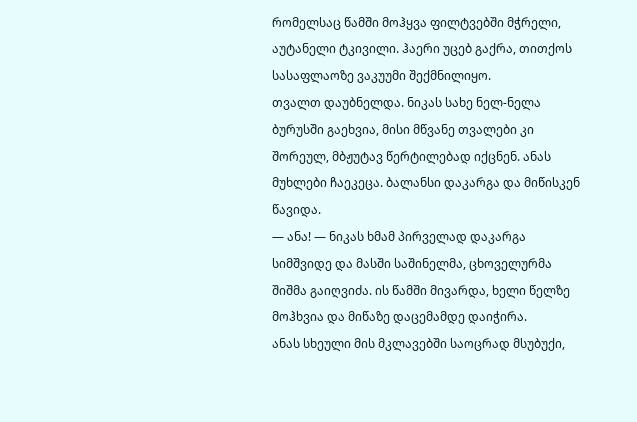რომელსაც წამში მოჰყვა ფილტვებში მჭრელი, აუტანელი ტკივილი. ჰაერი უცებ გაქრა, თითქოს სასაფლაოზე ვაკუუმი შექმნილიყო.
თვალთ დაუბნელდა. ნიკას სახე ნელ-ნელა ბურუსში გაეხვია, მისი მწვანე თვალები კი შორეულ, მბჟუტავ წერტილებად იქცნენ. ანას მუხლები ჩაეკეცა. ბალანსი დაკარგა და მიწისკენ წავიდა.
— ანა! — ნიკას ხმამ პირველად დაკარგა სიმშვიდე და მასში საშინელმა, ცხოველურმა შიშმა გაიღვიძა. ის წამში მივარდა, ხელი წელზე მოჰხვია და მიწაზე დაცემამდე დაიჭირა.
ანას სხეული მის მკლავებში საოცრად მსუბუქი,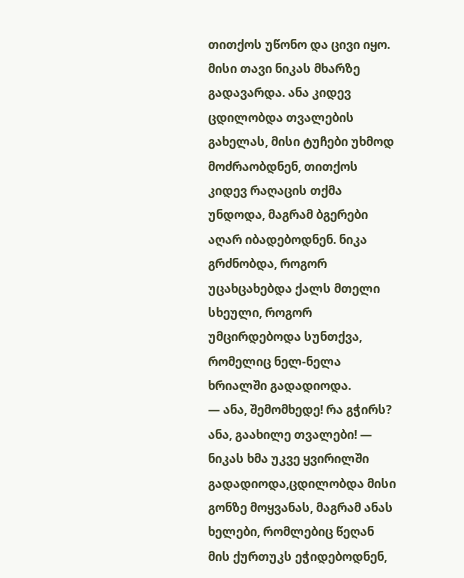თითქოს უწონო და ცივი იყო. მისი თავი ნიკას მხარზე გადავარდა. ანა კიდევ ცდილობდა თვალების გახელას, მისი ტუჩები უხმოდ მოძრაობდნენ, თითქოს კიდევ რაღაცის თქმა უნდოდა, მაგრამ ბგერები აღარ იბადებოდნენ. ნიკა გრძნობდა, როგორ უცახცახებდა ქალს მთელი სხეული, როგორ უმცირდებოდა სუნთქვა, რომელიც ნელ-ნელა ხრიალში გადადიოდა.
— ანა, შემომხედე! რა გჭირს? ანა, გაახილე თვალები! — ნიკას ხმა უკვე ყვირილში გადადიოდა,ცდილობდა მისი გონზე მოყვანას, მაგრამ ანას ხელები, რომლებიც წეღან მის ქურთუკს ეჭიდებოდნენ,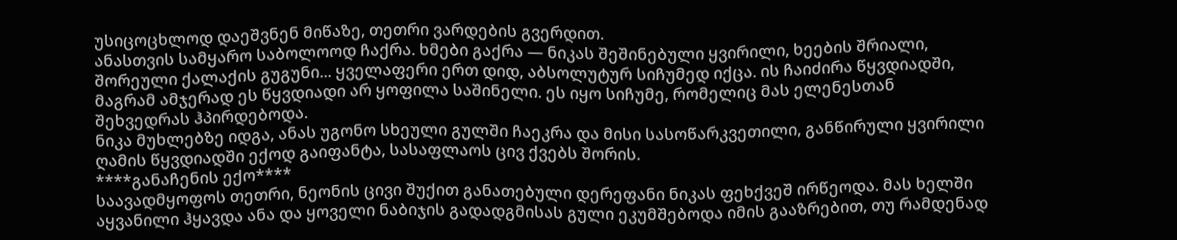უსიცოცხლოდ დაეშვნენ მიწაზე, თეთრი ვარდების გვერდით.
ანასთვის სამყარო საბოლოოდ ჩაქრა. ხმები გაქრა — ნიკას შეშინებული ყვირილი, ხეების შრიალი, შორეული ქალაქის გუგუნი... ყველაფერი ერთ დიდ, აბსოლუტურ სიჩუმედ იქცა. ის ჩაიძირა წყვდიადში, მაგრამ ამჯერად ეს წყვდიადი არ ყოფილა საშინელი. ეს იყო სიჩუმე, რომელიც მას ელენესთან შეხვედრას ჰპირდებოდა.
ნიკა მუხლებზე იდგა, ანას უგონო სხეული გულში ჩაეკრა და მისი სასოწარკვეთილი, განწირული ყვირილი ღამის წყვდიადში ექოდ გაიფანტა, სასაფლაოს ცივ ქვებს შორის.
****განაჩენის ექო****
საავადმყოფოს თეთრი, ნეონის ცივი შუქით განათებული დერეფანი ნიკას ფეხქვეშ ირწეოდა. მას ხელში აყვანილი ჰყავდა ანა და ყოველი ნაბიჯის გადადგმისას გული ეკუმᲨებოდა იმის გააზრებით, თუ რამდენად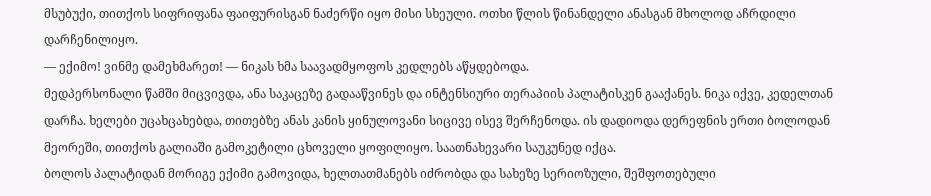მსუბუქი, თითქოს სიფრიფანა ფაიფურისგან ნაძერწი იყო მისი სხეული. ოთხი წლის წინანდელი ანასგან მხოლოდ აჩრდილი დარჩენილიყო.
— ექიმო! ვინმე დამეხმარეთ! — ნიკას ხმა საავადმყოფოს კედლებს აწყდებოდა.
მედპერსონალი წამში მიცვივდა, ანა საკაცეზე გადააწვინეს და ინტენსიური თერაპიის პალატისკენ გააქანეს. ნიკა იქვე, კედელთან დარჩა. ხელები უცახცახებდა, თითებზე ანას კანის ყინულოვანი სიცივე ისევ შერჩენოდა. ის დადიოდა დერეფნის ერთი ბოლოდან მეორეში, თითქოს გალიაში გამოკეტილი ცხოველი ყოფილიყო. საათნახევარი საუკუნედ იქცა.
ბოლოს პალატიდან მორიგე ექიმი გამოვიდა, ხელთათმანებს იძრობდა და სახეზე სერიოზული, შეშფოთებული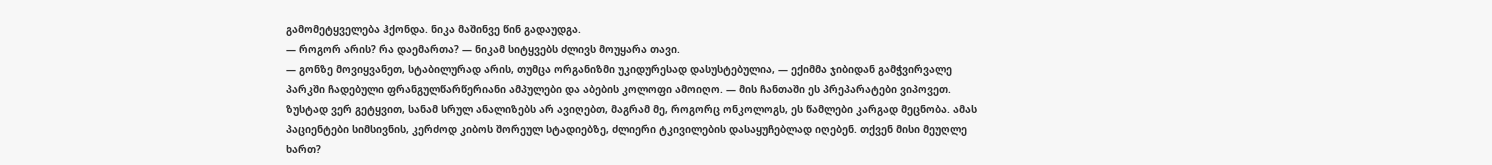გამომეტყველება ჰქონდა. ნიკა მაშინვე წინ გადაუდგა.
— როგორ არის? რა დაემართა? — ნიკამ სიტყვებს ძლივს მოუყარა თავი.
— გონზე მოვიყვანეთ, სტაბილურად არის, თუმცა ორგანიზმი უკიდურესად დასუსტებულია, — ექიმმა ჯიბიდან გამჭვირვალე პარკში ჩადებული ფრანგულწარწერიანი ამპულები და აბების კოლოფი ამოიღო. — მის ჩანთაში ეს პრეპარატები ვიპოვეთ. ზუსტად ვერ გეტყვით, სანამ სრულ ანალიზებს არ ავიღებთ, მაგრამ მე, როგორც ონკოლოგს, ეს წამლები კარგად მეცნობა. ამას პაციენტები სიმსივნის, კერძოდ კიბოს შორეულ სტადიებზე, ძლიერი ტკივილების დასაყუჩებლად იღებენ. თქვენ მისი მეუღლე ხართ?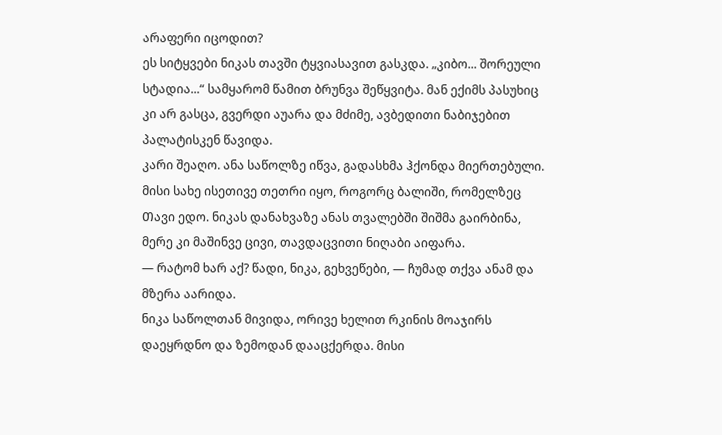არაფერი იცოდით?
ეს სიტყვები ნიკას თავში ტყვიასავით გასკდა. „კიბო... შორეული სტადია...“ სამყარომ წამით ბრუნვა შეწყვიტა. მან ექიმს პასუხიც კი არ გასცა, გვერდი აუარა და მძიმე, ავბედითი ნაბიჯებით პალატისკენ წავიდა.
კარი შეაღო. ანა საწოლზე იწვა, გადასხმა ჰქონდა მიერთებული. მისი სახე ისეთივე თეთრი იყო, როგორც ბალიში, რომელზეც Თავი ედო. ნიკას დანახვაზე ანას თვალებში შიშმა გაირბინა, მერე კი მაშინვე ცივი, თავდაცვითი ნიღაბი აიფარა.
— რატომ ხარ აქ? წადი, ნიკა, გეხვეწები, — ჩუმად თქვა ანამ და მზერა აარიდა.
ნიკა საწოლთან მივიდა, ორივე ხელით რკინის მოაჯირს დაეყრდნო და ზემოდან დააცქერდა. მისი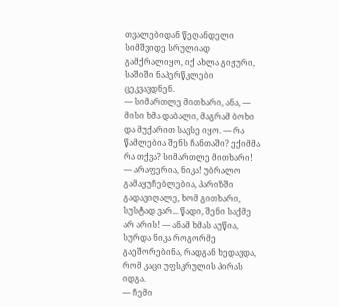თვალებიდან წეღანდელი სიმშვიდე სრულიად გამქრალიყო, იქ ახლა გიჟური, საშიში ნაპერწკლები ცეკვავდნენ.
— სიმართლე მითხარი, ანა, — მისი ხმა დაბალი, მაგრამ ბოხი და მუქარით სავსე იყო. — რა წამლებია შენს ჩანთაში? ექიმმა რა თქვა? სიმართლე მითხარი!
— არაფერია, ნიკა! უბრალო გამაყუჩებლებია, პარიზში გადავიღალე, ხომ გითხარი, სუსტად ვარ... წადი, შენი საქმე არ არის! — ანამ ხმას აუწია, სურდა ნიკა როგორმე გაეშორებინა, რადგან ხედავდა, რომ კაცი უფსკრულის პირას იდგა.
— ჩემი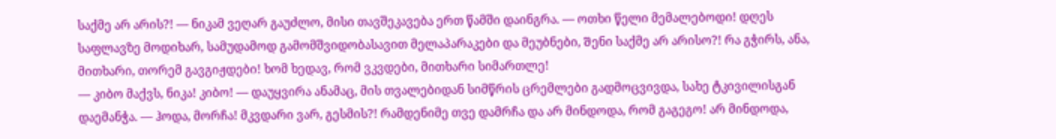საქმე არ არის?! — ნიკამ ვეღარ გაუძლო, მისი თავშეკავება ერთ წამში დაინგრა. — ოთხი წელი მემალებოდი! დღეს საფლავზე მოდიხარ, სამუდამოდ გამომშვიდობასავით მელაპარაკები და მეუბნები, Შენი საქმე არ არისო?! რა გჭირს, ანა, მითხარი, თორემ გავგიჟდები! ხომ ხედავ, რომ ვკვდები, მითხარი სიმართლე!
— კიბო მაქვს, ნიკა! კიბო! — დაუყვირა ანამაც, მის თვალებიდან სიმწრის ცრემლები გადმოცვივდა, სახე ტკივილისგან დაემანჭა. — ჰოდა, მორჩა! მკვდარი ვარ, გესმის?! რამდენიმე თვე დამრჩა და არ მინდოდა, რომ გაგეგო! არ მინდოდა,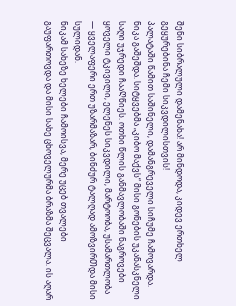შენი სიბრალული დამენახა! არ მინდოდა, კიდევ ერთხელ გეყურებინა ჩემი სიკვდილისთვის!
პალატაში წამით საშინელი, დამანგრეველი სიჩუმე ჩამოვარდა. ნიკა გაშეშდა. სიტყვებმა „კიბო მაქვს“ მისი გონების უკანასკნელი საღი უჯრედი ჩააᲦწიეს. ოთხი წლის განმავლობაში ნაგროვები ყოველი ტკივილი, ელენეს სიკვდილი, მარტოობა, უსამართლობა — ყველაფერი ერთ უზარმაზარ, ბინძურ ტალღად ამოზვირᲗდა მისი სულიდან.
ნიკამ სახეზე ხელები ჩამოისვა, მერე უცებ თვალები გაუფართოვდა და მისი სახე ცხოველურმა ბრაზმა შეცვალა. ის აღარ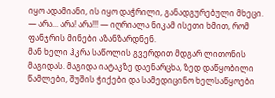იყო ადამიანი, ის იყო დაჭრილი, განადგურებული მხეცი.
— არა... არა! არა!!! — იღრიალა ნიკამ ისეთი ხმით, რომ ფანჯრის მინები აზანზარდნენ.
მან ხელი ჰკრა საწოლის გვერდით მდგარ ლითონის მაგიდას. მაგიდა იატაკზე დაენარცხა, ზედ დაწყობილი წამლები, შუშის ჭიქები და სამედიცინო ხელსაწყოები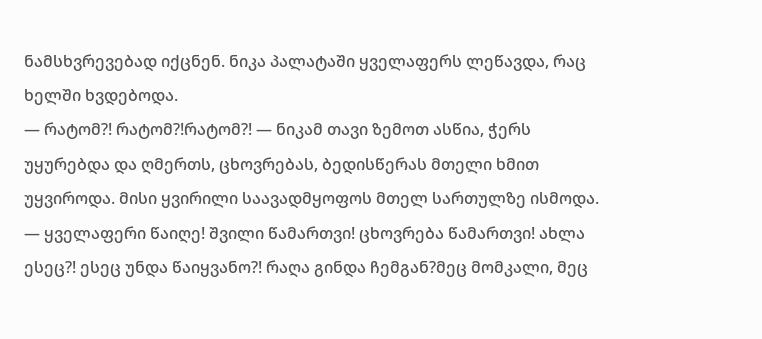ნამსხვრევებად იქცნენ. ნიკა პალატაში ყველაფერს ლეწავდა, რაც ხელში ხვდებოდა.
— რატომ?! რატომ?!რატომ?! — ნიკამ თავი ზემოთ ასწია, ჭერს უყურებდა და ღმერთს, ცხოვრებას, ბედისწერას მთელი ხმით უყვიროდა. მისი ყვირილი საავადმყოფოს მთელ სართულზე ისმოდა. — ყველაფერი წაიღე! შვილი წამართვი! ცხოვრება წამართვი! ახლა ესეც?! ესეც უნდა წაიყვანო?! რაღა გინდა ჩემგან?მეც მომკალი, მეც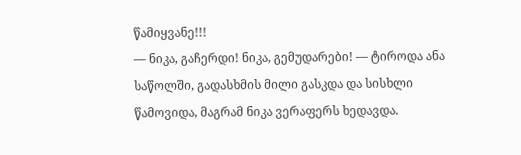წამიყვანე!!!
— ნიკა, გაჩერდი! ნიკა, გემუდარები! — ტიროდა ანა საწოლში, გადასხმის მილი გასკდა და სისხლი წამოვიდა, მაგრამ ნიკა ვერაფერს ხედავდა.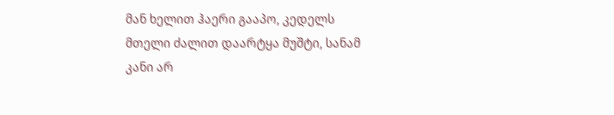მან ხელით ჰაერი გააპო, კედელს მთელი ძალით დაარტყა მუშტი, სანამ კანი არ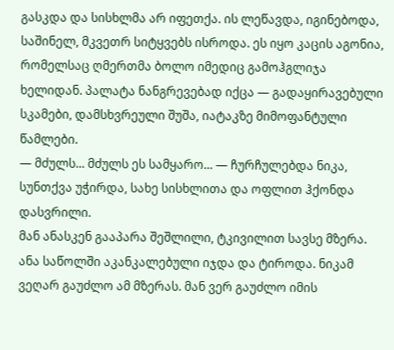გასკდა და სისხლმა არ იფეთქა. ის ლეწავდა, იგინებოდა, საშინელ, მკვეთრ სიტყვებს ისროდა. ეს იყო კაცის აგონია, რომელსაც ღმერთმა ბოლო იმედიც გამოჰგლიჯა ხელიდან. პალატა ნანგრევებად იქცა — გადაყირავებული სკამები, დამსხვრეული შუშა, იატაკზე მიმოფანტული წამლები.
— მძულს... მძულს ეს სამყარო... — ჩურჩულებდა ნიკა, სუნთქვა უჭირდა, სახე სისხლითა და ოფლით ჰქონდა დასვრილი.
მან ანასკენ გააპარა შეშლილი, ტკივილით სავსე მზერა. ანა საწოლში აკანკალებული იჯდა და ტიროდა. ნიკამ ვეღარ გაუძლო ამ მზერას. მან ვერ გაუძლო იმის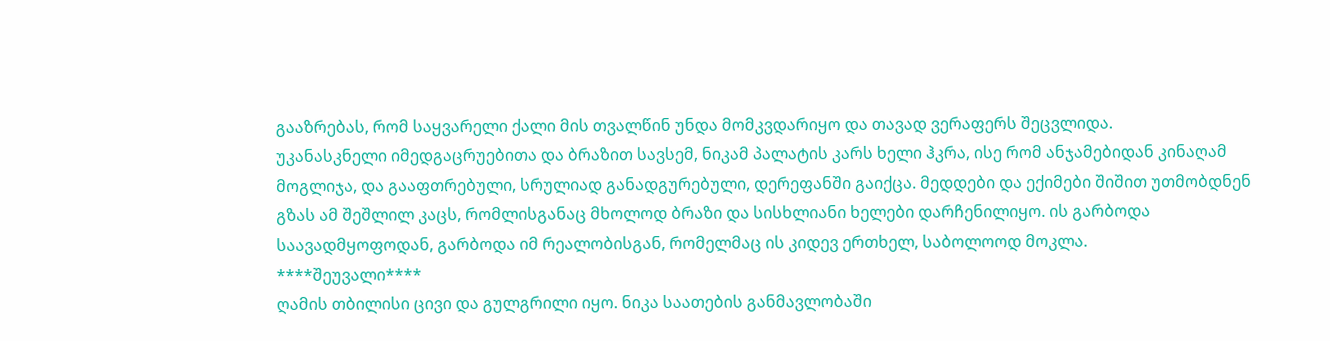გააზრებას, რომ საყვარელი ქალი მის თვალწინ უნდა მომკვდარიყო და თავად ვერაფერს შეცვლიდა.
უკანასკნელი იმედგაცრუებითა და ბრაზით სავსემ, ნიკამ პალატის კარს ხელი ჰკრა, ისე რომ ანჯამებიდან კინაღამ მოგლიჯა, და გააფთრებული, სრულიად განადგურებული, დერეფანში გაიქცა. მედდები და ექიმები შიშით უთმობდნენ გზას ამ შეშლილ კაცს, რომლისგანაც მხოლოდ ბრაზი და სისხლიანი ხელები დარჩენილიყო. ის გარბოდა საავადმყოფოდან, გარბოდა იმ რეალობისგან, რომელმაც ის კიდევ ერთხელ, საბოლოოდ მოკლა.
****შეუვალი****
ღამის თბილისი ცივი და გულგრილი იყო. ნიკა საათების განმავლობაში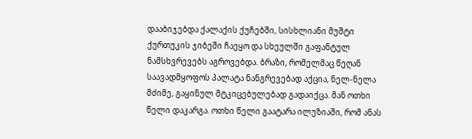დააბიჯებდა ქალაქის ქუჩებში, სისხლიანი მუშტი ქურთუკის ჯიბეში ჩაეყო და სხეულში გაფანტულ ნამსხვრევებს აგროვებდა. ბრაზი, რომელმაც წეღან საავადმყოფოს პალატა ნანგრევებად აქცია, ნელ-ნელა მძიმე, გაყინულ მტკიცებულებად გადაიქცა. მან ოთხი წელი დაკარგა. ოთხი წელი გაატარა ილუზიაში, რომ ანას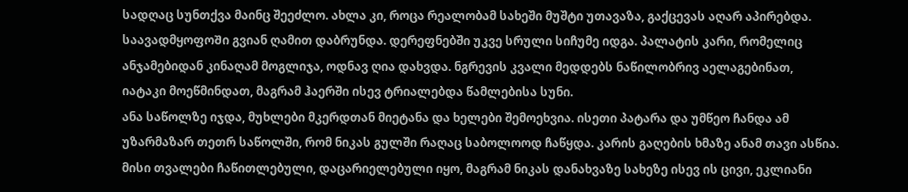სადღაც სუნთქვა მაინც შეეძლო. ახლა კი, როცა რეალობამ სახეში მუშტი უთავაზა, გაქცევას აღარ აპირებდა.
საავადმყოფოᲨი გვიან ღამით დაბრუნდა. დერეფნებში უკვე სრული სიჩუმე იდგა. პალატის კარი, რომელიც ანჯამებიდან კინაღამ მოგლიჯა, ოდნავ ღია დახვდა. ნგრევის კვალი მედდებს ნაწილობრივ აელაგებინათ, იატაკი მოეწმინდათ, მაგრამ ჰაერში ისევ ტრიალებდა წამლებისა სუნი.
ანა საწოლზე იჯდა, მუხლები მკერდთან მიეტანა და ხელები შემოეხვია. ისეთი პატარა და უმწეო ჩანდა ამ უზარმაზარ თეთრ საწოლში, რომ ნიკას გულში რაღაც საბოლოოდ ჩაწყდა. კარის გაღების ხმაზე ანამ თავი ასწია. მისი თვალები ჩაწითლებული, დაცარიელებული იყო, მაგრამ ნიკას დანახვაზე სახეზე ისევ ის ცივი, ეკლიანი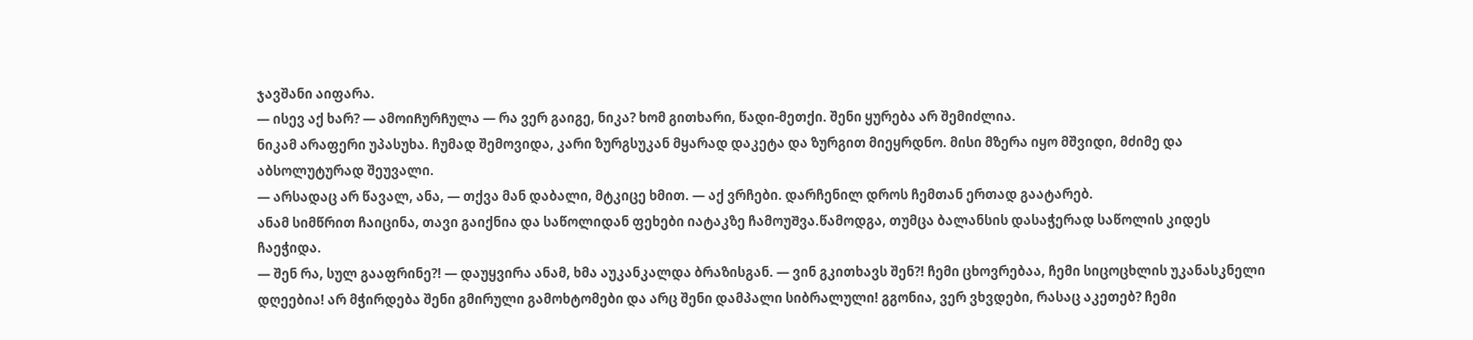ჯავშანი აიფარა.
— ისევ აქ ხარ? — ამოიᲩურᲩულა — რა ვერ გაიგე, ნიკა? ხომ გითხარი, წადი-მეთქი. შენი ყურება არ შემიძლია.
ნიკამ არაფერი უპასუხა. ჩუმად შემოვიდა, კარი ზურგსუკან მყარად დაკეტა და ზურგით მიეყრდნო. მისი მზერა იყო მშვიდი, მძიმე და აბსოლუტურად შეუვალი.
— არსადაც არ წავალ, ანა, — თქვა მან დაბალი, მტკიცე ხმით. — აქ ვრჩები. დარჩენილ დროს ჩემთან ერთად გაატარებ.
ანამ სიმწრით ჩაიცინა, თავი გაიქნია და საწოლიდან ფეხები იატაკზე ჩამოუᲨვა.წამოდგა, თუმცა ბალანსის დასაჭერად საწოლის კიდეს ჩაეჭიდა.
— შენ რა, სულ გააფრინე?! — დაუყვირა ანამ, ხმა აუკანკალდა ბრაზისგან. — ვინ გკითხავს შენ?! ჩემი ცხოვრებაა, ჩემი სიცოცხლის უკანასკნელი დღეებია! არ მჭირდება შენი გმირული გამოხტომები და არც შენი დამპალი სიბრალული! გგონია, ვერ ვხვდები, რასაც აკეთებ? ჩემი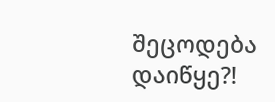შეცოდება დაიწყე?!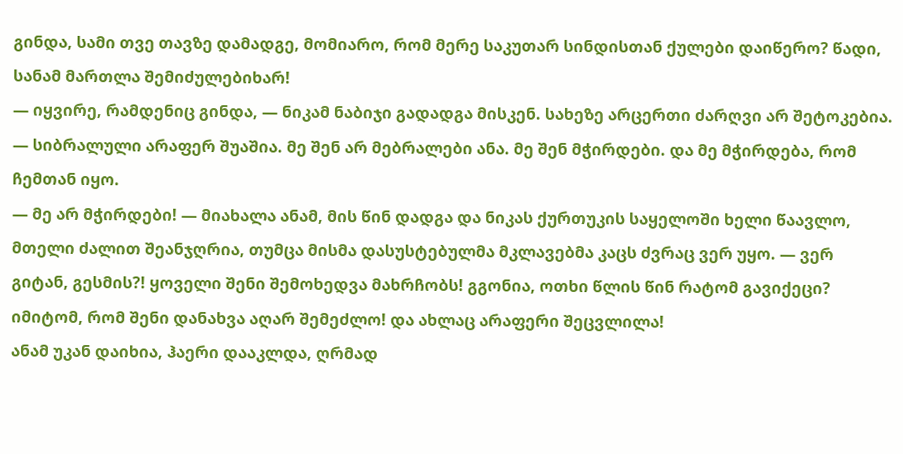გინდა, სამი თვე თავზე დამადგე, მომიარო, რომ მერე საკუთარ სინდისთან ქულები დაიწერო? წადი, სანამ მართლა შემიძულებიხარ!
— იყვირე, რამდენიც გინდა, — ნიკამ ნაბიჯი გადადგა მისკენ. სახეზე არცერთი ძარღვი არ შეტოკებია. — სიბრალული არაფერ შუაშია. მე შენ არ მებრალები ანა. მე შენ მჭირდები. და მე მჭირდება, რომ ჩემთან იყო.
— მე არ მჭირდები! — მიახალა ანამ, მის წინ დადგა და ნიკას ქურთუკის საყელოში ხელი წაავლო, მთელი ძალით შეანჯღრია, თუმცა მისმა დასუსტებულმა მკლავებმა კაცს ძვრაც ვერ უყო. — ვერ გიტან, გესმის?! ყოველი შენი შემოხედვა მახრჩობს! გგონია, ოთხი წლის წინ რატომ გავიქეცი? იმიტომ, რომ შენი დანახვა აღარ შემეძლო! და ახლაც არაფერი შეცვლილა!
ანამ უკან დაიხია, ჰაერი დააკლდა, ღრმად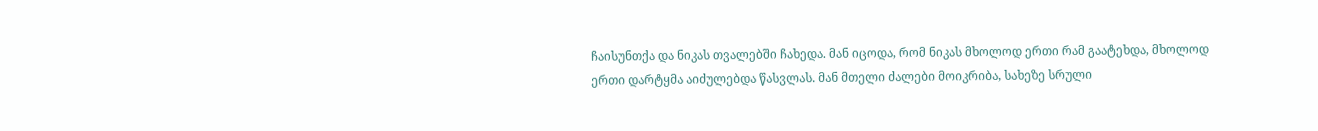ჩაისუნთქა და ნიკას თვალებში ჩახედა. მან იცოდა, რომ ნიკას მხოლოდ ერთი რამ გაატეხდა, მხოლოდ ერთი დარტყმა აიძულებდა წასვლას. მან მთელი ძალები მოიკრიბა, სახეზე სრული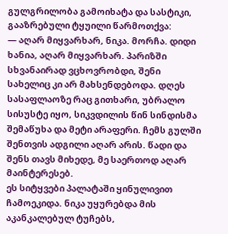გულგრილობა გამოიხატა და სასტიკი, გააზრებული ტყუილი წარმოთქვა:
— აღარ მიყვარხარ, ნიკა. მორჩა. დიდი ხანია, აღარ მიყვარხარ. პარიზში სხვანაირად ვცხოვრობდი, შენი სახელიც კი არ მახსენდებოდა. დღეს სასაფლაოზე რაც გითხარი, უბრალო სისუსტე იყო, სიკვდილის წინ სინდისმა შემაწუხა და მეტი არაფერი. ჩემს გულში შენთვის ადგილი აღარ არის. წადი და შენს თავს მიხედე, მე საერთოდ აღარ მაინტერესებ.
ეს სიტყვები პალატაში ყინულივით ჩამოეკიდა. ნიკა უყურებდა მის აკანკალებულ ტუჩებს,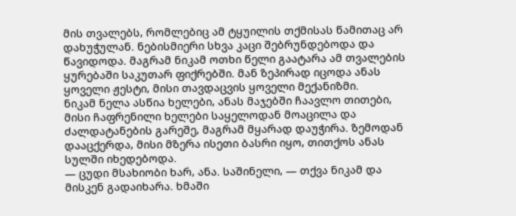მის თვალებს, რომლებიც ამ ტყუილის თქმისას წამითაც არ დახუჭულან. ნებისმიერი სხვა კაცი შებრუნდებოდა და წავიდოდა. მაგრამ ნიკამ ოთხი წელი გაატარა ამ თვალების ყურებაში საკუთარ ფიქრებში. მან ზეპირად იცოდა ანას ყოველი ჟესტი, მისი თავდაცვის ყოველი მექანიზმი.
ნიკამ ნელა ასწია ხელები, ანას მაჯებში ჩაავლო თითები, მისი ჩაფრენილი ხელები საყელოდან მოაცილა და ძალდატანების გარეშე, მაგრამ მყარად დაუჭირა. ზემოდან დააცქერდა, მისი მზერა ისეთი ბასრი იყო, თითქოს ანას სულში იხედებოდა.
— ცუდი მსახიობი ხარ, ანა. საშინელი, — თქვა ნიკამ და მისკენ გადაიხარა. ხმაში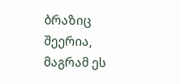ბრაზიც შეერია, მაგრამ ეს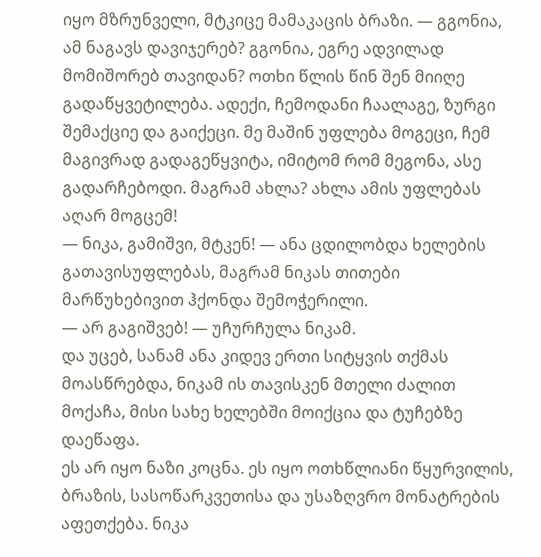იყო მზრუნველი, მტკიცე მამაკაცის ბრაზი. — გგონია, ამ ნაგავს დავიჯერებ? გგონია, ეგრე ადვილად მომიშორებ თავიდან? ოთხი წლის წინ შენ მიიღე გადაწყვეტილება. ადექი, ჩემოდანი ჩაალაგე, ზურგი შემაქციე და გაიქეცი. მე მაშინ უფლება მოგეცი, ჩემ მაგივრად გადაგეწყვიტა, იმიტომ რომ მეგონა, ასე გადარჩებოდი. მაგრამ ახლა? ახლა ამის უფლებას აღარ მოგცემ!
— ნიკა, გამიშვი, მტკენ! — ანა ცდილობდა ხელების გათავისუფლებას, მაგრამ ნიკას თითები მარწუხებივით ჰქონდა შემოჭერილი.
— არ გაგიშვებ! — უᲩურᲩულა ნიკამ.
და უცებ, სანამ ანა კიდევ ერთი სიტყვის თქმას მოასწრებდა, ნიკამ ის თავისკენ მთელი ძალით მოქაჩა, მისი სახე ხელებში მოიქცია და ტუჩებზე დაეწაფა.
ეს არ იყო ნაზი კოცნა. ეს იყო ოთხწლიანი წყურვილის, ბრაზის, სასოწარკვეთისა და უსაზღვრო მონატრების აფეთქება. ნიკა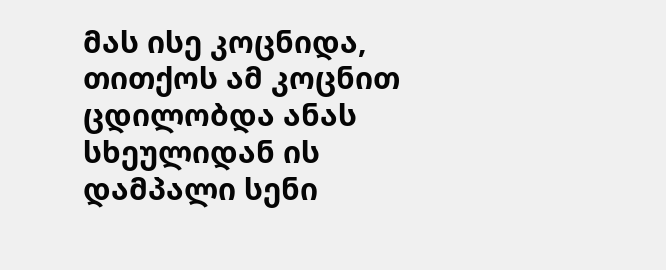მას ისე კოცნიდა, თითქოს ამ კოცნით ცდილობდა ანას სხეულიდან ის დამპალი სენი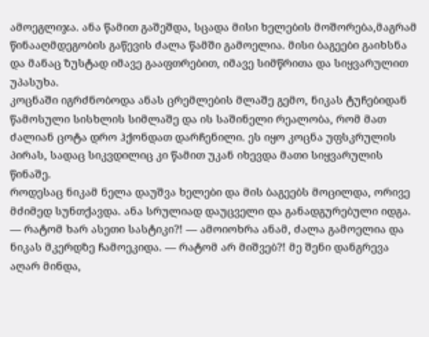ამოეგლიჯა. ანა წამით გაშეშდა, სცადა მისი ხელების მოშორება,მაგრამ წინააღმდეგობის გაწევის ძალა წამში გამოელია. მისი ბაგეები გაიხსნა და მანაც ზუსტად იმავე გააფთრებით, იმავე სიმწრითა და სიყვარულით უპასუხა.
კოცნაში იგრძნობოდა ანას ცრემლების მლაშე გემო, ნიკას ტუჩებიდან წამოსული სისხლის სიმლაშე და ის საშინელი რეალობა, რომ მათ ძალიან ცოტა დრო ჰქონდათ დარჩენილი. ეს იყო კოცნა უფსკრულის პირას, სადაც სიკვდილიც კი წამით უკან იხევდა მათი სიყვარულის წინაშე.
როდესაც ნიკამ ნელა დაუშვა ხელები და მის ბაგეებს მოცილდა, ორივე მძიმედ სუნთქავდა. ანა სრულიად დაუცველი და განადგურებული იდგა.
— რატომ ხარ ასეთი სასტიკი?! — ამოიოხრა ანამ, ძალა გამოელია და ნიკას მკერდზე ჩამოეკიდა. — რატომ არ მიშვებ?! მე შენი დანგრევა აღარ მინდა,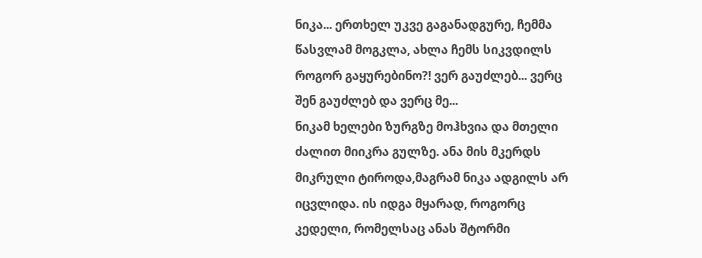ნიკა... ერთხელ უკვე გაგანადგურე, ჩემმა წასვლამ მოგკლა, ახლა ჩემს სიკვდილს როგორ გაყურებინო?! ვერ გაუძლებ... ვერც შენ გაუძლებ და ვერც მე...
ნიკამ ხელები ზურგზე მოჰხვია და მთელი ძალით მიიკრა გულზე. ანა მის მკერდს მიკრული ტიროდა,მაგრამ ნიკა ადგილს არ იცვლიდა. ის იდგა მყარად, როგორც კედელი, რომელსაც ანას შტორმი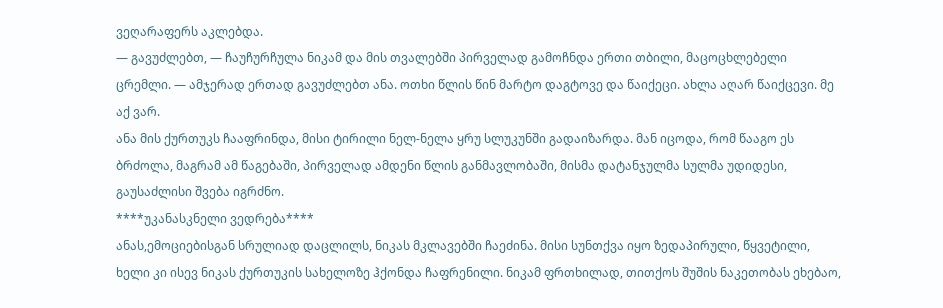ვეღარაფერს აკლებდა.
— გავუძლებთ, — ჩაუჩურჩულა ნიკამ და მის თვალებში პირველად გამოჩნდა ერთი თბილი, მაცოცხლებელი ცრემლი. — ამჯერად ერთად გავუძლებთ ანა. ოთხი წლის წინ მარტო დაგტოვე და წაიქეცი. ახლა აღარ წაიქცევი. მე აქ ვარ.
ანა მის ქურთუკს ჩააფრინდა, მისი ტირილი ნელ-ნელა ყრუ სლუკუნში გადაიზარდა. მან იცოდა, რომ წააგო ეს ბრძოლა, მაგრამ ამ წაგებაში, პირველად ამდენი წლის განმავლობაში, მისმა დატანჯულმა სულმა უდიდესი, გაუსაძლისი შვება იგრძნო.
****უკანასკნელი ვედრება****
ანას,ემოციებისგან სრულიად დაცლილს, ნიკას მკლავებში ჩაეძინა. მისი სუნთქვა იყო ზედაპირული, წყვეტილი, ხელი კი ისევ ნიკას ქურთუკის სახელოზე ჰქონდა ჩაფრენილი. ნიკამ ფრთხილად, თითქოს შუშის ნაკეთობას ეხებაო,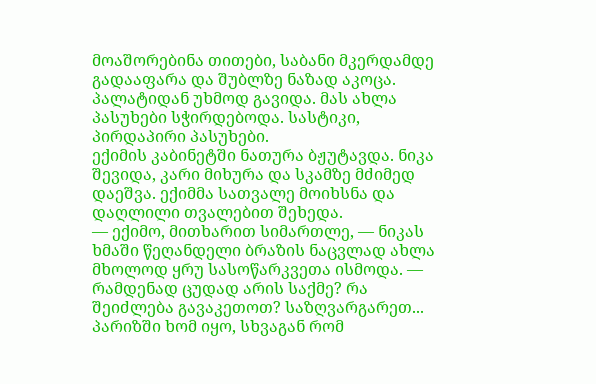მოაშორებინა თითები, საბანი მკერდამდე გადააფარა და შუბლზე ნაზად აკოცა. პალატიდან უხმოდ გავიდა. მას ახლა პასუხები სჭირდებოდა. სასტიკი, პირდაპირი პასუხები.
ექიმის კაბინეტში ნათურა ბჟუტავდა. ნიკა შევიდა, კარი მიხურა და სკამზე მძიმედ დაეშვა. ექიმმა სათვალე მოიხსნა და დაღლილი თვალებით შეხედა.
— ექიმო, მითხარით სიმართლე, — ნიკას ხმაში წეღანდელი ბრაზის ნაცვლად ახლა მხოლოდ ყრუ სასოწარკვეთა ისმოდა. — რამდენად ცუდად არის საქმე? რა შეიძლება გავაკეთოთ? საზღვარგარეთ... პარიზში ხომ იყო, სხვაგან რომ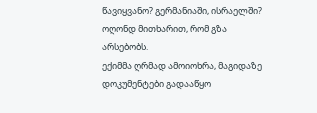წავიყვანო? გერმანიაში, ისრაელში? ოღონდ მითხარით, რომ გზა არსებობს.
ექიმმა ღრმად ამოიოხრა, მაგიდაზე დოკუმენტები გადააწყო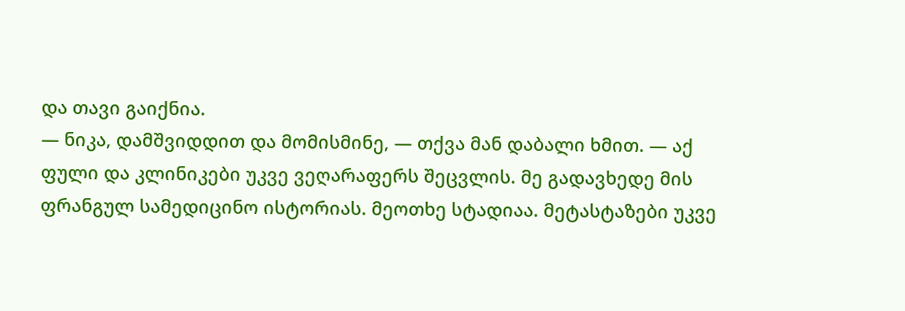და თავი გაიქნია.
— ნიკა, დამშვიდდით და მომისმინე, — თქვა მან დაბალი ხმით. — აქ ფული და კლინიკები უკვე ვეღარაფერს შეცვლის. მე გადავხედე მის ფრანგულ სამედიცინო ისტორიას. მეოთხე სტადიაა. მეტასტაზები უკვე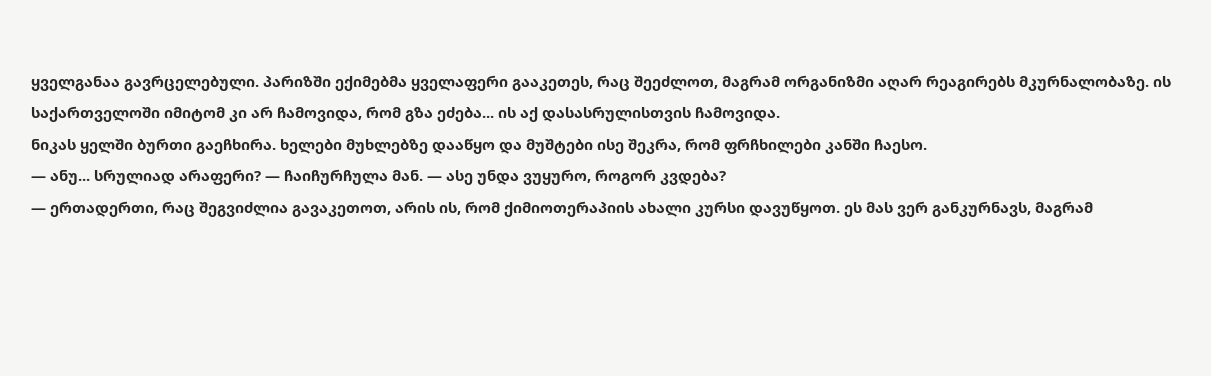ყველგანაა გავრცელებული. პარიზში ექიმებმა ყველაფერი გააკეთეს, რაც შეეძლოთ, მაგრამ ორგანიზმი აღარ რეაგირებს მკურნალობაზე. ის საქართველოში იმიტომ კი არ ჩამოვიდა, რომ გზა ეძება... ის აქ დასასრულისთვის ჩამოვიდა.
ნიკას ყელში ბურთი გაეჩხირა. ხელები მუხლებზე დააწყო და მუშტები ისე შეკრა, რომ ფრჩხილები კანში ჩაესო.
— ანუ... სრულიად არაფერი? — ჩაიჩურჩულა მან. — ასე უნდა ვუყურო, როგორ კვდება?
— ერთადერთი, რაც შეგვიძლია გავაკეთოთ, არის ის, რომ ქიმიოთერაპიის ახალი კურსი დავუწყოთ. ეს მას ვერ განკურნავს, მაგრამ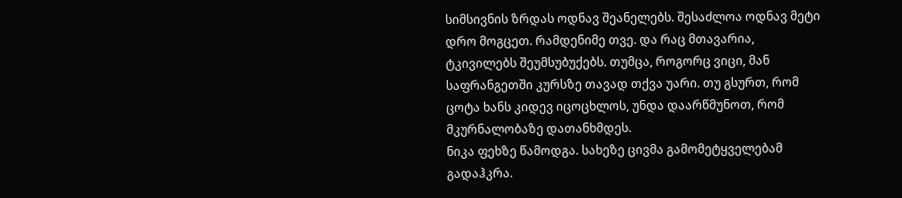სიმსივნის ზრდას ოდნავ შეანელებს. შესაძლოა ოდნავ მეტი დრო მოგცეთ. რამდენიმე თვე. და რაც მთავარია, ტკივილებს შეუმსუბუქებს. თუმცა, როგორც ვიცი, მან საფრანგეთში კურსზე თავად თქვა უარი. თუ გსურთ, რომ ცოტა ხანს კიდევ იცოცხლოს, უნდა დაარწმუნოთ, რომ მკურნალობაზე დათანხმდეს.
ნიკა ფეხზე წამოდგა. სახეზე ცივმა გამომეტყველებამ გადაჰკრა.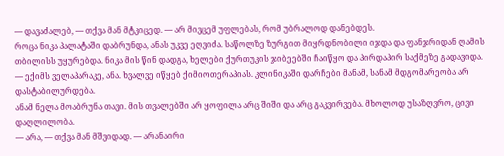— დავაძალებ, — თქვა მან მტკიცედ. — არ მივცემ უფლებას, რომ უბრალოდ დანებდეს.
როცა ნიკა პალატაში დაბრუნდა, ანას უკვე ეღვიძა. საწოლზე ზურგით მიყრდნობილი იჯდა და ფანჯრიდან ღამის თბილისს უყურებდა. ნიკა მის წინ დადგა, ხელები ქურთუკის ჯიბეებში ჩაიწყო და პირდაპირ საქმეზე გადავიდა.
— ექიმს ველაპარაკე, ანა. ხვალვე იწყებ ქიმიოთერაპიას. კლინიკაში დარჩები მანამ, სანამ მდგომარეობა არ დასტაბილურდება.
ანამ ნელა მოაბრუნა თავი. მის თვალებში არ ყოფილა არც შიში და არც გაკვირვება. მხოლოდ უსაზღვრო, ცივი დაღლილობა.
— არა, — თქვა მან მშვიდად. — არანაირი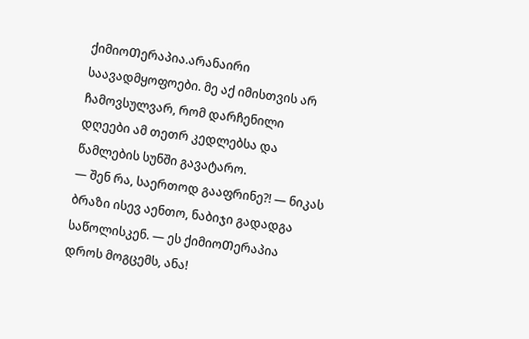ქიმიოᲗერაპია.არანაირი საავადმყოფოები. მე აქ იმისთვის არ ჩამოვსულვარ, რომ დარჩენილი დღეები ამ თეთრ კედლებსა და წამლების სუნში გავატარო.
— შენ რა, საერთოდ გააფრინე?! — ნიკას ბრაზი ისევ აენთო, ნაბიჯი გადადგა საწოლისკენ. — ეს ქიმიოᲗერაპია დროს მოგცემს, ანა!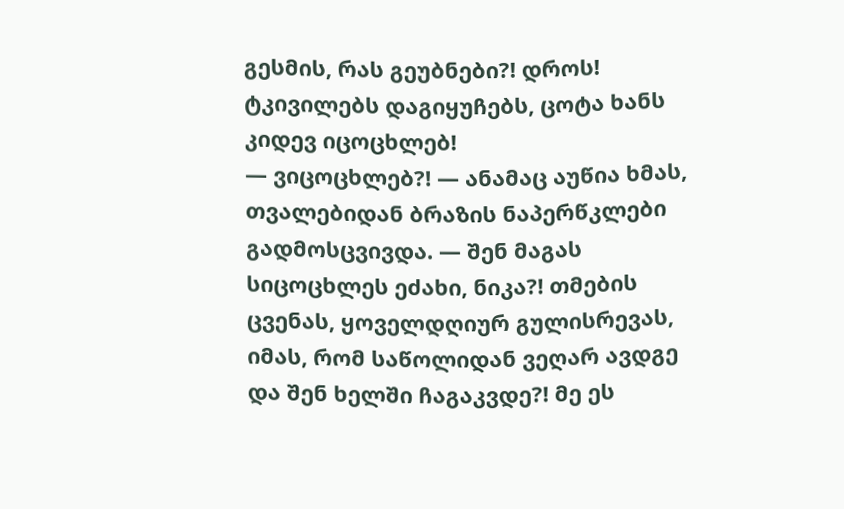გესმის, რას გეუბნები?! დროს! ტკივილებს დაგიყუჩებს, ცოტა ხანს კიდევ იცოცხლებ!
— ვიცოცხლებ?! — ანამაც აუწია ხმას, თვალებიდან ბრაზის ნაპერწკლები გადმოსცვივდა. — შენ მაგას სიცოცხლეს ეძახი, ნიკა?! თმების ცვენას, ყოველდღიურ გულისრევას, იმას, რომ საწოლიდან ვეღარ ავდგე და შენ ხელში ჩაგაკვდე?! მე ეს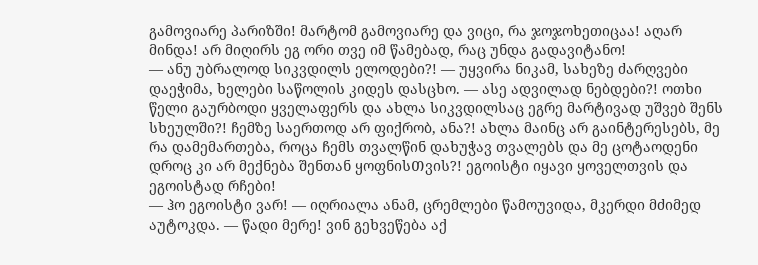გამოვიარე პარიზში! მარტომ გამოვიარე და ვიცი, რა ჯოჯოხეთიცაა! აღარ მინდა! არ მიღირს ეგ ორი თვე იმ წამებად, რაც უნდა გადავიტანო!
— ანუ უბრალოდ სიკვდილს ელოდები?! — უყვირა ნიკამ, სახეზე ძარღვები დაეჭიმა, ხელები საწოლის კიდეს დასცხო. — ასე ადვილად ნებდები?! ოთხი წელი გაურბოდი ყველაფერს და ახლა სიკვდილსაც ეგრე მარტივად უშვებ შენს სხეულში?! ჩემზე საერთოდ არ ფიქრობ, ანა?! ახლა მაინც არ გაინტერესებს, მე რა დამემართება, როცა ჩემს თვალწინ დახუჭავ თვალებს და მე ცოტაოდენი დროც კი არ მექნება შენთან ყოფნისᲗვის?! ეგოისტი იყავი ყოველთვის და ეგოისტად რჩები!
— ჰო ეგოისტი ვარ! — იღრიალა ანამ, ცრემლები წამოუვიდა, მკერდი მძიმედ აუტოკდა. — წადი მერე! ვინ გეხვეწება აქ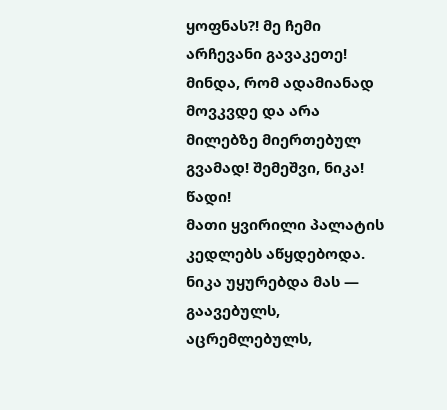ყოფნას?! მე ჩემი არჩევანი გავაკეთე! მინდა, რომ ადამიანად მოვკვდე და არა მილებზე მიერთებულ გვამად! შემეშვი, ნიკა! წადი!
მათი ყვირილი პალატის კედლებს აწყდებოდა. ნიკა უყურებდა მას — გაავებულს, აცრემლებულს,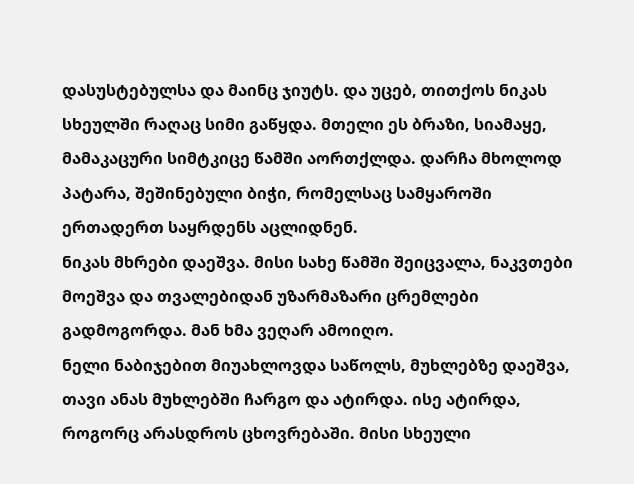დასუსტებულსა და მაინც ჯიუტს. და უცებ, თითქოს ნიკას სხეულში რაღაც სიმი გაწყდა. მთელი ეს ბრაზი, სიამაყე, მამაკაცური სიმტკიცე წამში აორთქლდა. დარჩა მხოლოდ პატარა, შეშინებული ბიჭი, რომელსაც სამყაროში ერთადერთ საყრდენს აცლიდნენ.
ნიკას მხრები დაეშვა. მისი სახე წამში შეიცვალა, ნაკვთები მოეშვა და თვალებიდან უზარმაზარი ცრემლები გადმოგორდა. მან ხმა ვეღარ ამოიღო.
ნელი ნაბიჯებით მიუახლოვდა საწოლს, მუხლებზე დაეშვა, თავი ანას მუხლებში ჩარგო და ატირდა. ისე ატირდა, როგორც არასდროს ცხოვრებაში. მისი სხეული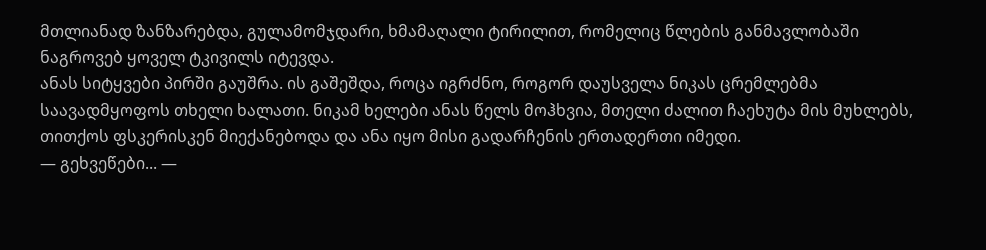მთლიანად ზანზარებდა, გულამომჯდარი, ხმამაღალი ტირილით, რომელიც წლების განმავლობაში ნაგროვებ ყოველ ტკივილს იტევდა.
ანას სიტყვები პირში გაუშრა. ის გაშეშდა, როცა იგრძნო, როგორ დაუსველა ნიკას ცრემლებმა საავადმყოფოს თხელი ხალათი. ნიკამ ხელები ანას წელს მოჰხვია, მთელი ძალით ჩაეხუტა მის მუხლებს, თითქოს ფსკერისკენ მიექანებოდა და ანა იყო მისი გადარჩენის ერთადერთი იმედი.
— გეხვეწები... —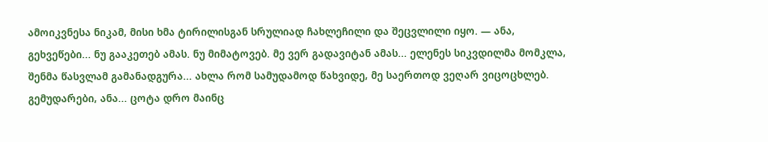ამოიკვნესა ნიკამ, მისი ხმა ტირილისგან სრულიად ჩახლეჩილი და შეცვლილი იყო. — ანა, გეხვეწები... ნუ გააკეთებ ამას. ნუ მიმატოვებ. მე ვერ გადავიტან ამას... ელენეს სიკვდილმა მომკლა, შენმა წასვლამ გამანადგურა... ახლა რომ სამუდამოდ წახვიდე, მე საერთოდ ვეღარ ვიცოცხლებ. გემუდარები, ანა... ცოტა დრო მაინც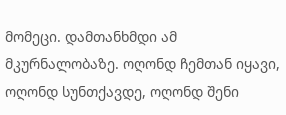მომეცი. დამთანხმდი ამ მკურნალობაზე. ოღონდ ჩემთან იყავი, ოღონდ სუნთქავდე, ოღონდ შენი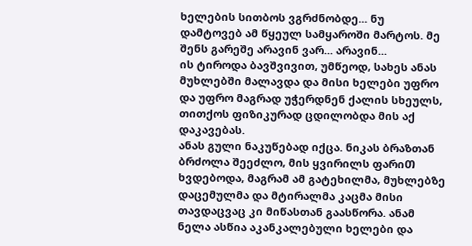ხელების სითბოს ვგრძნობდე... ნუ დამტოვებ ამ წყეულ სამყაროში მარტოს. მე შენს გარეშე არავინ ვარ... არავინ...
ის ტიროდა ბავშვივით, უმწეოდ, სახეს ანას მუხლებში მალავდა და მისი ხელები უფრო და უფრო მაგრად უჭერდნენ ქალის სხეულს, თითქოს ფიზიკურად ცდილობდა მის აქ დაკავებას.
ანას გული ნაკუწებად იქცა. ნიკას ბრაზთან ბრძოლა შეეძლო, მის ყვირილს ფარიᲗ ხვდებოდა, მაგრამ ამ გატეხილმა, მუხლებზე დაცემულმა და მტირალმა კაცმა მისი თავდაცვაც კი მიწასთან გაასწორა. ანამ ნელა ასწია აკანკალებული ხელები და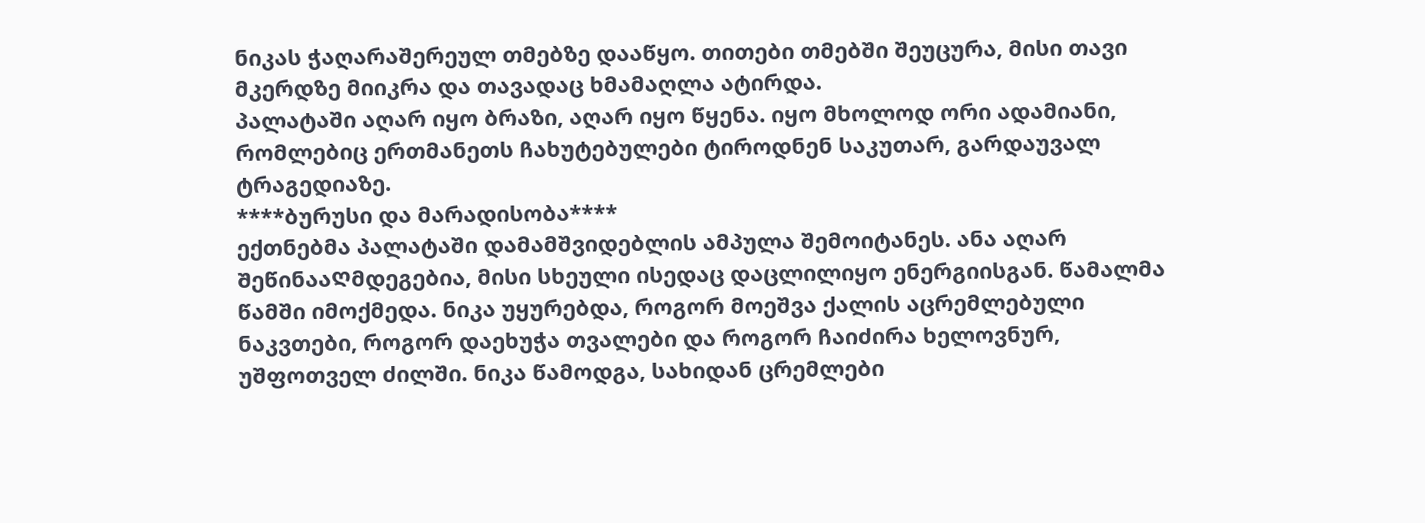ნიკას ჭაღარაშერეულ თმებზე დააწყო. თითები თმებში შეუცურა, მისი თავი მკერდზე მიიკრა და თავადაც ხმამაღლა ატირდა.
პალატაში აღარ იყო ბრაზი, აღარ იყო წყენა. იყო მხოლოდ ორი ადამიანი, რომლებიც ერთმანეთს ჩახუტებულები ტიროდნენ საკუთარ, გარდაუვალ ტრაგედიაზე.
****ბურუსი და მარადისობა****
ექთნებმა პალატაში დამამშვიდებლის ამპულა შემოიტანეს. ანა აღარ ᲨეწინააᲦმდეგებია, მისი სხეული ისედაც დაცლილიყო ენერგიისგან. წამალმა წამში იმოქმედა. ნიკა უყურებდა, როგორ მოეშვა ქალის აცრემლებული ნაკვთები, როგორ დაეხუჭა თვალები და როგორ ჩაიძირა ხელოვნურ, უშფოთველ ძილში. ნიკა წამოდგა, სახიდან ცრემლები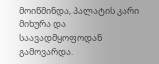მოიწმინდა, პალატის კარი მიხურა და საავადმყოფოდან გამოვარდა.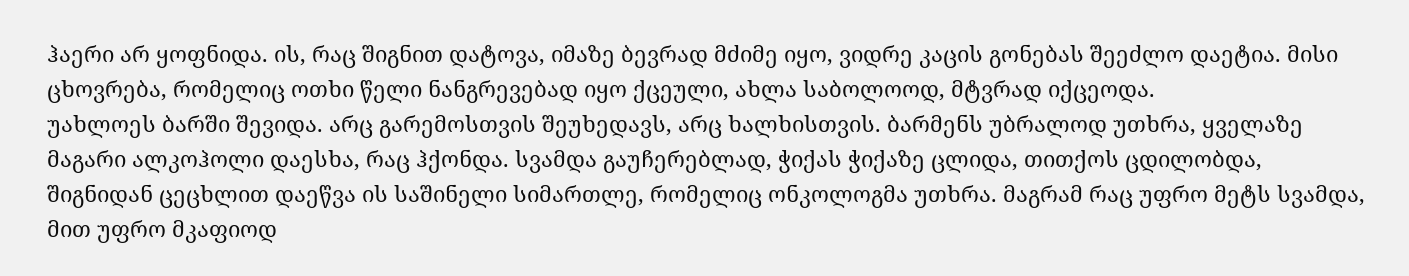ჰაერი არ ყოფნიდა. ის, რაც შიგნით დატოვა, იმაზე ბევრად მძიმე იყო, ვიდრე კაცის გონებას შეეძლო დაეტია. მისი ცხოვრება, რომელიც ოთხი წელი ნანგრევებად იყო ქცეული, ახლა საბოლოოდ, მტვრად იქცეოდა.
უახლოეს ბარში შევიდა. არც გარემოსთვის შეუხედავს, არც ხალხისთვის. ბარმენს უბრალოდ უთხრა, ყველაზე მაგარი ალკოჰოლი დაესხა, რაც ჰქონდა. სვამდა გაუჩერებლად, ჭიქას ჭიქაზე ცლიდა, თითქოს ცდილობდა, შიგნიდან ცეცხლით დაეწვა ის საშინელი სიმართლე, რომელიც ონკოლოგმა უთხრა. მაგრამ რაც უფრო მეტს სვამდა, მით უფრო მკაფიოდ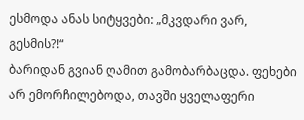ესმოდა ანას სიტყვები: „მკვდარი ვარ, გესმის?!“
ბარიდან გვიან ღამით გამობარბაცდა. ფეხები არ ემორჩილებოდა, თავში ყველაფერი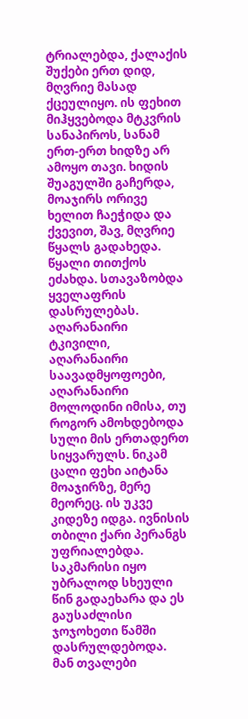ტრიალებდა, ქალაქის შუქები ერთ დიდ, მღვრიე მასად ქცეულიყო. ის ფეხით მიჰყვებოდა მტკვრის სანაპიროს, სანამ ერთ-ერთ ხიდზე არ ამოყო თავი. ხიდის შუაგულში გაჩერდა, მოაჯირს ორივე ხელით ჩაეჭიდა და ქვევით, შავ, მღვრიე წყალს გადახედა.
წყალი თითქოს ეძახდა. სთავაზობდა ყველაფრის დასრულებას. აღარანაირი ტკივილი, აღარანაირი საავადმყოფოები, აღარანაირი მოლოდინი იმისა, თუ როგორ ამოხდებოდა სული მის ერთადერთ სიყვარულს. ნიკამ ცალი ფეხი აიტანა მოაჯირზე, მერე მეორეც. ის უკვე კიდეზე იდგა. ივნისის თბილი ქარი პერანგს უფრიალებდა. საკმარისი იყო უბრალოდ სხეული წინ გადაეხარა და ეს გაუსაძლისი ჯოჯოხეთი წამში დასრულდებოდა.
მან თვალები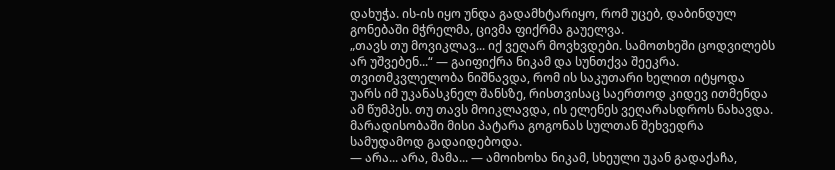დახუჭა. ის-ის იყო უნდა გადამხტარიყო, რომ უცებ, დაბინდულ გონებაში მჭრელმა, ცივმა ფიქრმა გაუელვა.
„თავს თუ მოვიკლავ... იქ ვეღარ მოვხვდები. სამოთხეში ცოდვილებს არ უშვებენ...“ — გაიფიქრა ნიკამ და სუნთქვა შეეკრა.
თვითმკვლელობა ნიშნავდა, რომ ის საკუთარი ხელით იტყოდა უარს იმ უკანასკნელ შანსზე, რისთვისაც საერთოდ კიდევ ითმენდა ამ წუმპეს. თუ თავს მოიკლავდა, ის ელენეს ვეღარასდროს ნახავდა. მარადისობაში მისი პატარა გოგონას სულთან შეხვედრა სამუდამოდ გადაიდებოდა.
— არა... არა, მამა... — ამოიხოხა ნიკამ, სხეული უკან გადაქაჩა,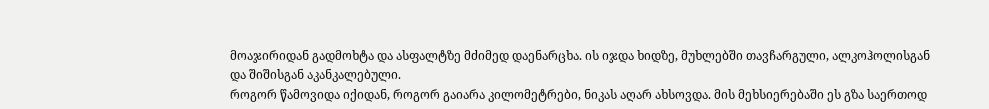მოაჯირიდან გადმოხტა და ასფალტზე მძიმედ დაენარცხა. ის იჯდა ხიდზე, მუხლებში თავჩარგული, ალკოჰოლისგან და შიშისგან აკანკალებული.
როგორ წამოვიდა იქიდან, როგორ გაიარა კილომეტრები, ნიკას აღარ ახსოვდა. მის მეხსიერებაში ეს გზა საერთოდ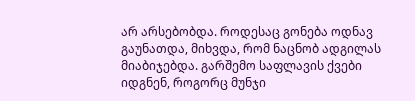არ არსებობდა. როდესაც გონება ოდნავ გაუნათდა, მიხვდა, რომ ნაცნობ ადგილას მიაბიჯებდა. გარშემო საფლავის ქვები იდგნენ, როგორც მუნჯი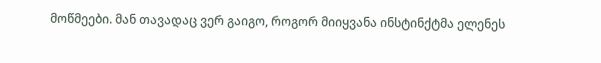მოწმეები. მან თავადაც ვერ გაიგო, როგორ მიიყვანა ინსტინქტმა ელენეს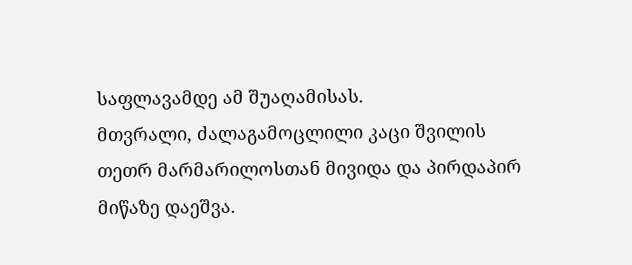საფლავამდე ამ შუაღამისას.
მთვრალი, ძალაგამოცლილი კაცი შვილის თეთრ მარმარილოსთან მივიდა და პირდაპირ მიწაზე დაეშვა.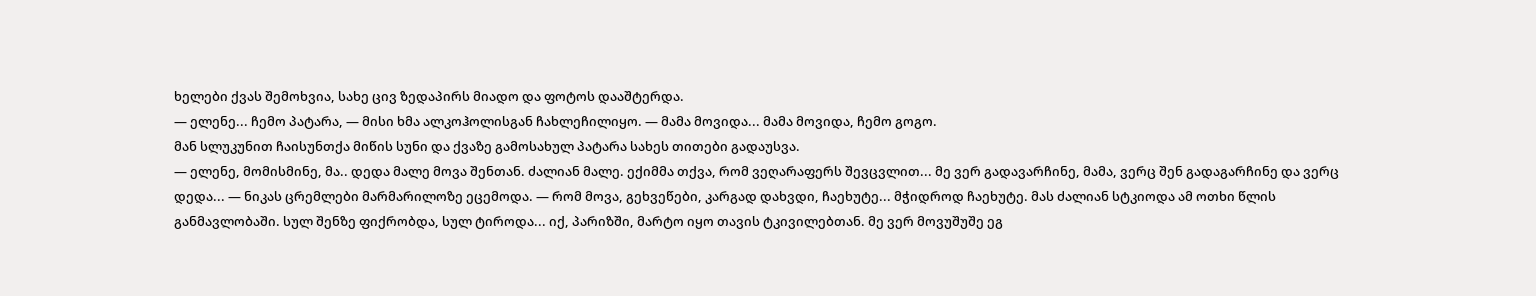ხელები ქვას შემოხვია, სახე ცივ ზედაპირს მიადო და ფოტოს დააშტერდა.
— ელენე... ჩემო პატარა, — მისი ხმა ალკოჰოლისგან ჩახლეჩილიყო. — მამა მოვიდა... მამა მოვიდა, ჩემო გოგო.
მან სლუკუნით ჩაისუნთქა მიწის სუნი და ქვაზე გამოსახულ პატარა სახეს თითები გადაუსვა.
— ელენე, მომისმინე, მა.. დედა მალე მოვა შენთან. ძალიან მალე. ექიმმა თქვა, რომ ვეღარაფერს შევცვლით... მე ვერ გადავარჩინე, მამა, ვერც შენ გადაგარჩინე და ვერც დედა... — ნიკას ცრემლები მარმარილოზე ეცემოდა. — რომ მოვა, გეხვეწები, კარგად დახვდი, ჩაეხუტე... მჭიდროდ ჩაეხუტე. მას ძალიან სტკიოდა ამ ოთხი წლის განმავლობაში. სულ შენზე ფიქრობდა, სულ ტიროდა... იქ, პარიზში, მარტო იყო თავის ტკივილებთან. მე ვერ მოვუშუშე ეგ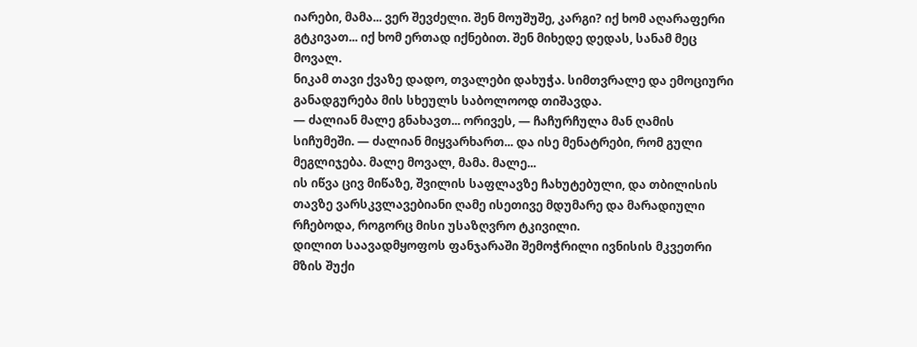იარები, მამა... ვერ შევძელი. შენ მოუშუშე, კარგი? იქ ხომ აღარაფერი გტკივათ... იქ ხომ ერთად იქნებით. შენ მიხედე დედას, სანამ მეც მოვალ.
ნიკამ თავი ქვაზე დადო, თვალები დახუჭა. სიმთვრალე და ემოციური განადგურება მის სხეულს საბოლოოდ თიშავდა.
— ძალიან მალე გნახავთ... ორივეს, — ჩაჩურჩულა მან ღამის სიჩუმეში. — ძალიან მიყვარხართ... და ისე მენატრები, რომ გული მეგლიჯება. მალე მოვალ, მამა. მალე...
ის იწვა ცივ მიწაზე, შვილის საფლავზე ჩახუტებული, და თბილისის თავზე ვარსკვლავებიანი ღამე ისეთივე მდუმარე და მარადიული რჩებოდა, როგორც მისი უსაზღვრო ტკივილი.
დილით საავადმყოფოს ფანჯარაში შემოჭრილი ივნისის მკვეთრი მზის შუქი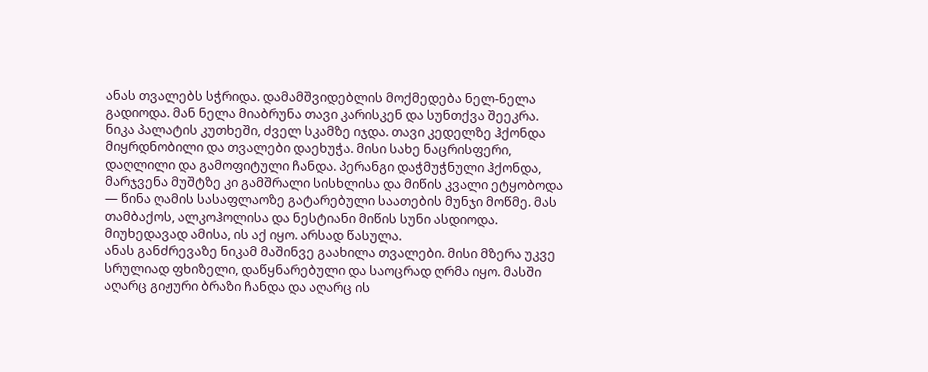ანას თვალებს სჭრიდა. დამამშვიდებლის მოქმედება ნელ-ნელა გადიოდა. მან ნელა მიაბრუნა თავი კარისკენ და სუნთქვა შეეკრა.
ნიკა პალატის კუთხეში, ძველ სკამზე იჯდა. თავი კედელზე ჰქონდა მიყრდნობილი და თვალები დაეხუჭა. მისი სახე ნაცრისფერი, დაღლილი და გამოფიტული ჩანდა. პერანგი დაჭმუჭნული ჰქონდა, მარჯვენა მუშტზე კი გამშრალი სისხლისა და მიწის კვალი ეტყობოდა — წინა ღამის სასაფლაოზე გატარებული საათების მუნჯი მოწმე. მას თამბაქოს, ალკოჰოლისა და ნესტიანი მიწის სუნი ასდიოდა. მიუხედავად ამისა, ის აქ იყო. არსად წასულა.
ანას განძრევაზე ნიკამ მაშინვე გაახილა თვალები. მისი მზერა უკვე სრულიად ფხიზელი, დაწყნარებული და საოცრად ღრმა იყო. მასში აღარც გიჟური ბრაზი ჩანდა და აღარც ის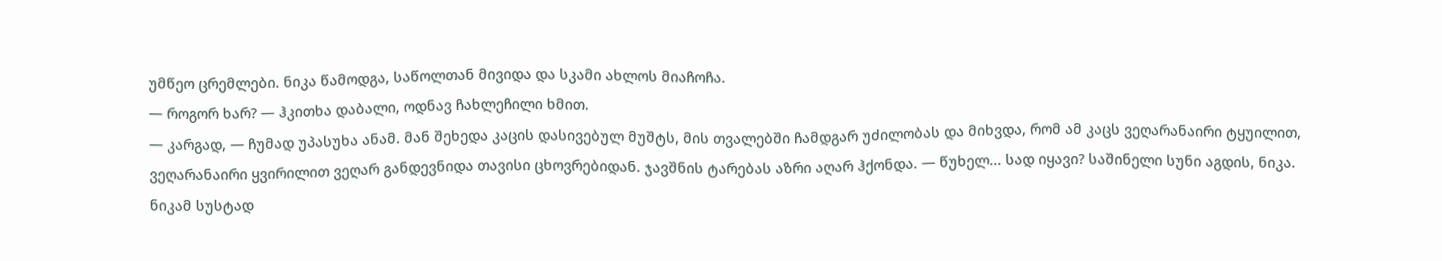უმწეო ცრემლები. ნიკა წამოდგა, საწოლთან მივიდა და სკამი ახლოს მიაჩოჩა.
— როგორ ხარ? — ჰკითხა დაბალი, ოდნავ ჩახლეჩილი ხმით.
— კარგად, — ჩუმად უპასუხა ანამ. მან შეხედა კაცის დასივებულ მუშტს, მის თვალებში ჩამდგარ უძილობას და მიხვდა, რომ ამ კაცს ვეღარანაირი ტყუილით, ვეღარანაირი ყვირილით ვეღარ განდევნიდა თავისი ცხოვრებიდან. ჯავშნის ტარებას აზრი აღარ ჰქონდა. — წუხელ... სად იყავი? საშინელი სუნი აგდის, ნიკა.
ნიკამ სუსტად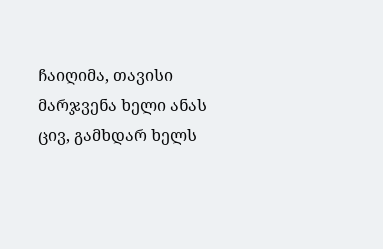ჩაიღიმა, თავისი მარჯვენა ხელი ანას ცივ, გამხდარ ხელს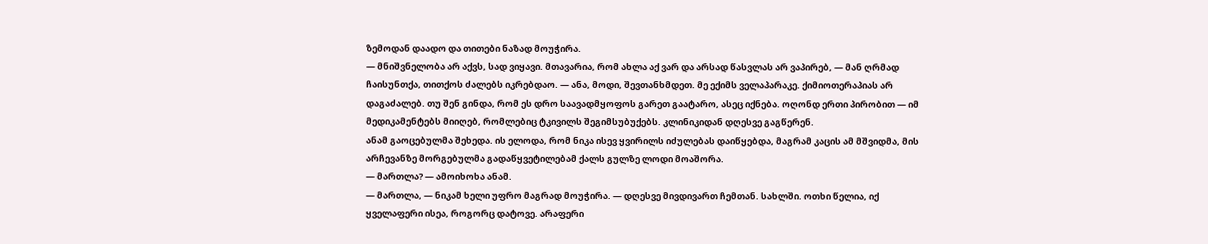ზემოდან დაადო და თითები ნაზად მოუჭირა.
— მნიშვნელობა არ აქვს, სად ვიყავი. მთავარია, რომ ახლა აქ ვარ და არსად წასვლას არ ვაპირებ, — მან ღრმად ჩაისუნთქა, თითქოს ძალებს იკრებდაო. — ანა, მოდი, შევთანხმდეთ. მე ექიმს ველაპარაკე. ქიმიოთერაპიას არ დაგაძალებ. თუ შენ გინდა, რომ ეს დრო საავადმყოფოს გარეთ გაატარო, ასეც იქნება. ოღონდ ერთი პირობით — იმ მედიკამენტებს მიიღებ, რომლებიც ტკივილს შეგიმსუბუქებს. კლინიკიდან დღესვე გაგწერენ.
ანამ გაოცებულმა შეხედა. ის ელოდა, რომ ნიკა ისევ ყვირილს იძულებას დაიწყებდა, მაგრამ კაცის ამ მშვიდმა, მის არჩევანზე მორგებულმა გადაწყვეტილებამ ქალს გულზე ლოდი მოაშორა.
— მართლა? — ამოიხოხა ანამ.
— მართლა, — ნიკამ ხელი უფრო მაგრად მოუჭირა. — დღესვე მივდივართ ჩემთან. სახლში. ოთხი წელია, იქ ყველაფერი ისეა, როგორც დატოვე. არაფერი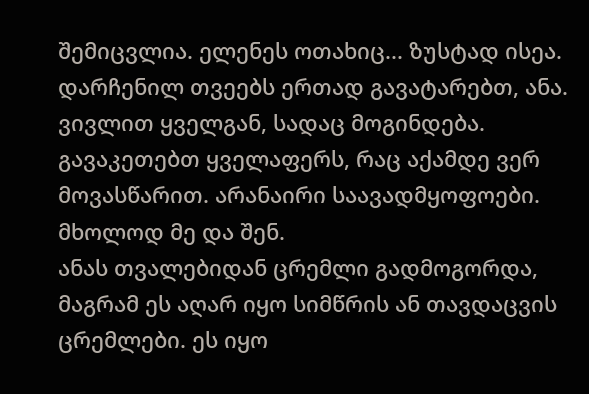შემიცვლია. ელენეს ოთახიც... ზუსტად ისეა. დარჩენილ თვეებს ერთად გავატარებთ, ანა. ვივლით ყველგან, სადაც მოგინდება. გავაკეთებთ ყველაფერს, რაც აქამდე ვერ მოვასწარით. არანაირი საავადმყოფოები. მხოლოდ მე და შენ.
ანას თვალებიდან ცრემლი გადმოგორდა, მაგრამ ეს აღარ იყო სიმწრის ან თავდაცვის ცრემლები. ეს იყო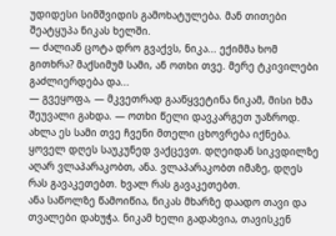უდიდესი სიმშვიდის გამოხატულება. მან თითები შეატყუპა ნიკას ხელში.
— ძალიან ცოტა დრო გვაქვს, ნიკა... ექიმმა ხომ გითხრა? მაქსიმუმ სამი, ან ოთხი თვე. მერე ტკივილები გაძლიერდება და...
— გვეყოფა, — მკვეთრად გააწყვეტინა ნიკამ, მისი ხმა შეუვალი გახდა. — ოთხი წელი დავკარგეთ უაზროდ. ახლა ეს სამი თვე ჩვენი მთელი ცხოვრება იქნება. ყოველ დღეს საუკუნედ ვაქცევთ. დღეიდან სიკვდილზე აღარ ვლაპარაკობთ, ანა. ვლაპარაკობთ იმაზე, დღეს რას გავაკეთებთ. ხვალ რას გავაკეთებთ.
ანა საწოლზე წამოიწია, ნიკას მხარზე დაადო თავი და თვალები დახუჭა. ნიკამ ხელი გადახვია, თავისკენ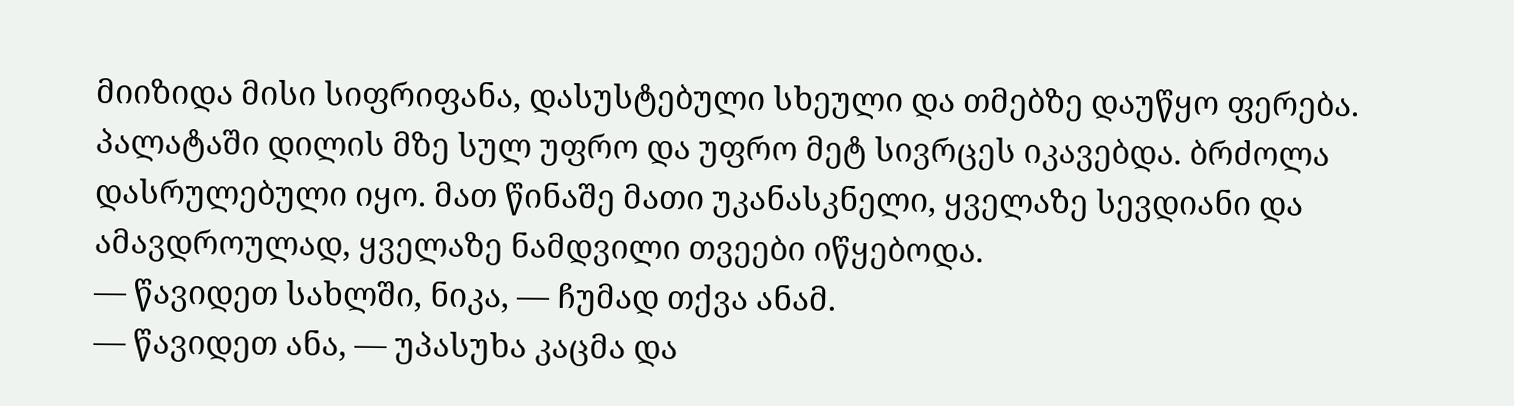მიიზიდა მისი სიფრიფანა, დასუსტებული სხეული და თმებზე დაუწყო ფერება. პალატაში დილის მზე სულ უფრო და უფრო მეტ სივრცეს იკავებდა. ბრძოლა დასრულებული იყო. მათ წინაშე მათი უკანასკნელი, ყველაზე სევდიანი და ამავდროულად, ყველაზე ნამდვილი თვეები იწყებოდა.
— წავიდეთ სახლში, ნიკა, — ჩუმად თქვა ანამ.
— წავიდეთ ანა, — უპასუხა კაცმა და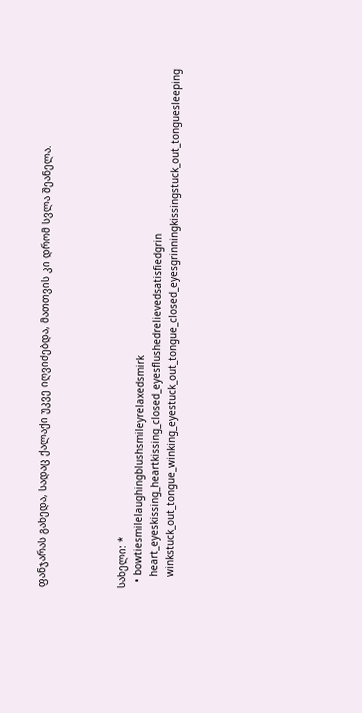ფანჯარას გახედა, სადაც ქალაქი უკვე იღვიძებდა, მათთვის კი დრომ სვლა შეანელა.




სახელი: *
  • bowtiesmilelaughingblushsmileyrelaxedsmirk
    heart_eyeskissing_heartkissing_closed_eyesflushedrelievedsatisfiedgrin
    winkstuck_out_tongue_winking_eyestuck_out_tongue_closed_eyesgrinningkissingstuck_out_tonguesleeping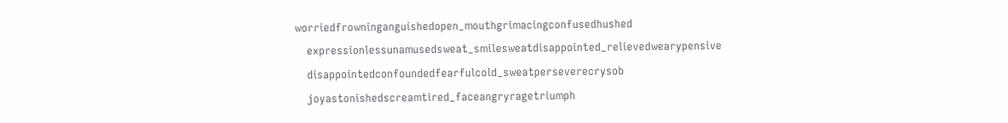worriedfrowninganguishedopen_mouthgrimacingconfusedhushed
    expressionlessunamusedsweat_smilesweatdisappointed_relievedwearypensive
    disappointedconfoundedfearfulcold_sweatperseverecrysob
    joyastonishedscreamtired_faceangryragetriumph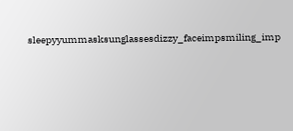sleepyyummasksunglassesdizzy_faceimpsmiling_imp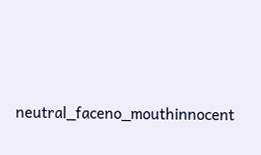neutral_faceno_mouthinnocent